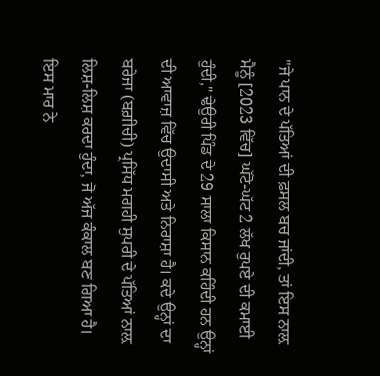"ਜੇ ਪਾਨ ਦੇ ਪੱਤਿਆਂ ਦੀ ਫ਼ਸਲ ਬਚ ਜਾਂਦੀ, ਤਾਂ ਇਸ ਨਾਲ਼ ਮੈਨੂੰ [2023 ਵਿੱਚ] ਘੱਟੋ-ਘੱਟ 2 ਲੱਖ ਰੁਪਏ ਦੀ ਕਮਾਈ ਹੁੰਦੀ," ਢੇਉਰੀ ਪਿੰਡ ਦੇ 29 ਸਾਲਾ ਕਿਸਾਨ ਕਹਿੰਦੀ ਹਨ ਉਨ੍ਹਾਂ ਦੀ ਆਵਾਜ਼ ਵਿੱਚ ਉਦਾਸੀ ਅਤੇ ਨਿਰਾਸ਼ਾ ਹੈ। ਕਦੇ ਉਨ੍ਹਾਂ ਦਾ ਬਰੇਜਾ (ਬਗ਼ੀਚੀ) ਪ੍ਰਸਿੱਧ ਮਗਹੀ ਸੁਪਰੀ ਦੇ ਪੱਤਿਆਂ ਨਾਲ਼ ਲਿਸ਼-ਲਿਸ਼ ਕਰਦਾ ਹੁੰਦਾ, ਜੋ ਅੱਜ ਕੰਕਾਲ ਬਣ ਗਿਆ ਹੈ। ਇਸ ਮਾਰ ਨੇ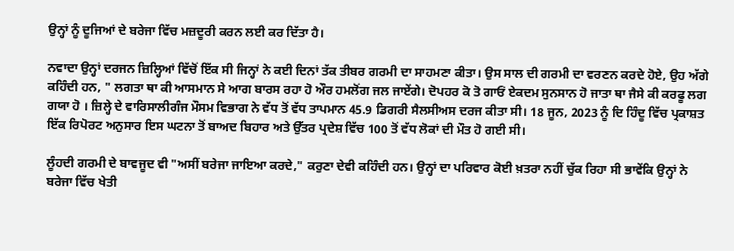ਉਨ੍ਹਾਂ ਨੂੰ ਦੂਜਿਆਂ ਦੇ ਬਰੇਜਾ ਵਿੱਚ ਮਜ਼ਦੂਰੀ ਕਰਨ ਲਈ ਕਰ ਦਿੱਤਾ ਹੈ।

ਨਵਾਦਾ ਉਨ੍ਹਾਂ ਦਰਜਨ ਜ਼ਿਲ੍ਹਿਆਂ ਵਿੱਚੋਂ ਇੱਕ ਸੀ ਜਿਨ੍ਹਾਂ ਨੇ ਕਈ ਦਿਨਾਂ ਤੱਕ ਤੀਬਰ ਗਰਮੀ ਦਾ ਸਾਹਮਣਾ ਕੀਤਾ। ਉਸ ਸਾਲ ਦੀ ਗਰਮੀ ਦਾ ਵਰਣਨ ਕਰਦੇ ਹੋਏ, ਉਹ ਅੱਗੇ ਕਹਿੰਦੀ ਹਨ, " ਲਗਤਾ ਥਾ ਕੀ ਆਸਮਾਨ ਸੇ ਆਗ ਬਾਰਸ ਰਹਾ ਹੋ ਔਰ ਹਮਲੋਂਗ ਜਲ ਜਾਏਂਗੇ। ਦੋਪਹਰ ਕੋ ਤੋ ਗਾਓਂ ਏਕਦਮ ਸੁਨਸਾਨ ਹੋ ਜਾਤਾ ਥਾ ਜੈਸੇ ਕੀ ਕਰਫੂ ਲਗ ਗਯਾ ਹੋ । ਜ਼ਿਲ੍ਹੇ ਦੇ ਵਾਰਿਸਾਲੀਗੰਜ ਮੌਸਮ ਵਿਭਾਗ ਨੇ ਵੱਧ ਤੋਂ ਵੱਧ ਤਾਪਮਾਨ 45.9 ਡਿਗਰੀ ਸੈਲਸੀਅਸ ਦਰਜ ਕੀਤਾ ਸੀ। 18 ਜੂਨ, 2023 ਨੂੰ ਦਿ ਹਿੰਦੂ ਵਿੱਚ ਪ੍ਰਕਾਸ਼ਤ ਇੱਕ ਰਿਪੋਰਟ ਅਨੁਸਾਰ ਇਸ ਘਟਨਾ ਤੋਂ ਬਾਅਦ ਬਿਹਾਰ ਅਤੇ ਉੱਤਰ ਪ੍ਰਦੇਸ਼ ਵਿੱਚ 100 ਤੋਂ ਵੱਧ ਲੋਕਾਂ ਦੀ ਮੌਤ ਹੋ ਗਈ ਸੀ।

ਲੂੰਹਦੀ ਗਰਮੀ ਦੇ ਬਾਵਜੂਦ ਵੀ "ਅਸੀਂ ਬਰੇਜਾ ਜਾਇਆ ਕਰਦੇ," ਕਰੁਣਾ ਦੇਵੀ ਕਹਿੰਦੀ ਹਨ। ਉਨ੍ਹਾਂ ਦਾ ਪਰਿਵਾਰ ਕੋਈ ਖ਼ਤਰਾ ਨਹੀਂ ਚੁੱਕ ਰਿਹਾ ਸੀ ਭਾਵੇਂਕਿ ਉਨ੍ਹਾਂ ਨੇ ਬਰੇਜਾ ਵਿੱਚ ਖੇਤੀ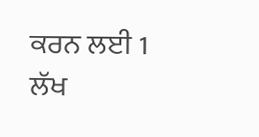ਕਰਨ ਲਈ 1 ਲੱਖ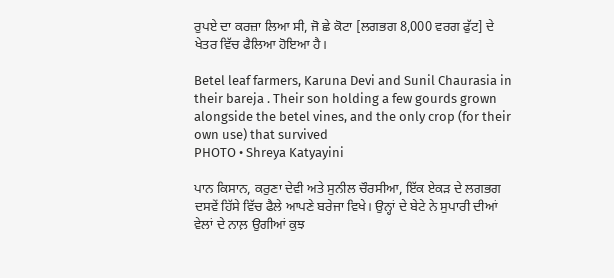ਰੁਪਏ ਦਾ ਕਰਜ਼ਾ ਲਿਆ ਸੀ, ਜੋ ਛੇ ਕੋਟਾ [ਲਗਭਗ 8,000 ਵਰਗ ਫੁੱਟ] ਦੇ ਖੇਤਰ ਵਿੱਚ ਫੈਲਿਆ ਹੋਇਆ ਹੈ।

Betel leaf farmers, Karuna Devi and Sunil Chaurasia in their bareja . Their son holding a few gourds grown alongside the betel vines, and the only crop (for their own use) that survived
PHOTO • Shreya Katyayini

ਪਾਨ ਕਿਸਾਨ, ਕਰੁਣਾ ਦੇਵੀ ਅਤੇ ਸੁਨੀਲ ਚੌਰਸੀਆ, ਇੱਕ ਏਕੜ ਦੇ ਲਗਭਗ ਦਸਵੇਂ ਹਿੱਸੇ ਵਿੱਚ ਫੈਲੇ ਆਪਣੇ ਬਰੇਜਾ ਵਿਖੇ। ਉਨ੍ਹਾਂ ਦੇ ਬੇਟੇ ਨੇ ਸੁਪਾਰੀ ਦੀਆਂ ਵੇਲਾਂ ਦੇ ਨਾਲ਼ ਉਗੀਆਂ ਕੁਝ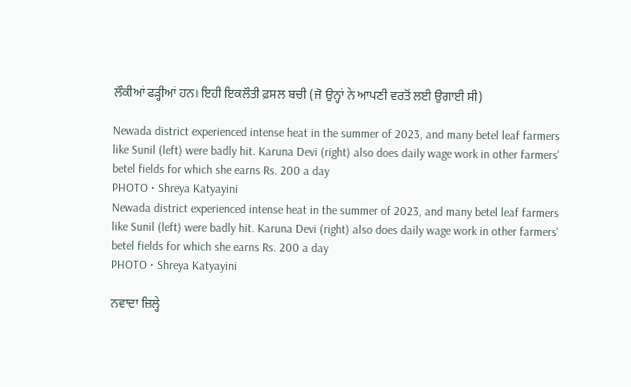ਲੌਕੀਆਂ ਫੜ੍ਹੀਆਂ ਹਨ। ਇਹੀ ਇਕਲੌਤੀ ਫ਼ਸਲ ਬਚੀ (ਜੋ ਉਨ੍ਹਾਂ ਨੇ ਆਪਣੀ ਵਰਤੋਂ ਲਈ ਉਗਾਈ ਸੀ)

Newada district experienced intense heat in the summer of 2023, and many betel leaf farmers like Sunil (left) were badly hit. Karuna Devi (right) also does daily wage work in other farmers' betel fields for which she earns Rs. 200 a day
PHOTO • Shreya Katyayini
Newada district experienced intense heat in the summer of 2023, and many betel leaf farmers like Sunil (left) were badly hit. Karuna Devi (right) also does daily wage work in other farmers' betel fields for which she earns Rs. 200 a day
PHOTO • Shreya Katyayini

ਨਵਾਦਾ ਜ਼ਿਲ੍ਹੇ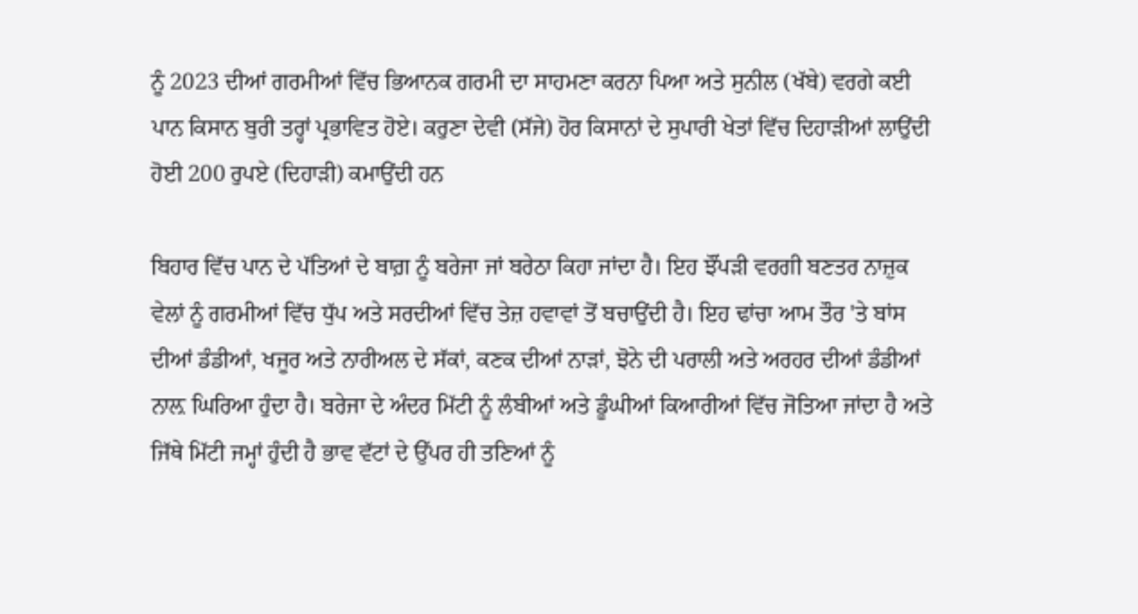ਨੂੰ 2023 ਦੀਆਂ ਗਰਮੀਆਂ ਵਿੱਚ ਭਿਆਨਕ ਗਰਮੀ ਦਾ ਸਾਹਮਣਾ ਕਰਨਾ ਪਿਆ ਅਤੇ ਸੁਨੀਲ (ਖੱਬੇ) ਵਰਗੇ ਕਈ ਪਾਨ ਕਿਸਾਨ ਬੁਰੀ ਤਰ੍ਹਾਂ ਪ੍ਰਭਾਵਿਤ ਹੋਏ। ਕਰੁਣਾ ਦੇਵੀ (ਸੱਜੇ) ਹੋਰ ਕਿਸਾਨਾਂ ਦੇ ਸੁਪਾਰੀ ਖੇਤਾਂ ਵਿੱਚ ਦਿਹਾੜੀਆਂ ਲਾਉਂਦੀ ਹੋਈ 200 ਰੁਪਏ (ਦਿਹਾੜੀ) ਕਮਾਉਂਦੀ ਹਨ

ਬਿਹਾਰ ਵਿੱਚ ਪਾਨ ਦੇ ਪੱਤਿਆਂ ਦੇ ਬਾਗ਼ ਨੂੰ ਬਰੇਜਾ ਜਾਂ ਬਰੇਠਾ ਕਿਹਾ ਜਾਂਦਾ ਹੈ। ਇਹ ਝੌਂਪੜੀ ਵਰਗੀ ਬਣਤਰ ਨਾਜ਼ੁਕ ਵੇਲਾਂ ਨੂੰ ਗਰਮੀਆਂ ਵਿੱਚ ਧੁੱਪ ਅਤੇ ਸਰਦੀਆਂ ਵਿੱਚ ਤੇਜ਼ ਹਵਾਵਾਂ ਤੋਂ ਬਚਾਉਂਦੀ ਹੈ। ਇਹ ਢਾਂਚਾ ਆਮ ਤੌਰ 'ਤੇ ਬਾਂਸ ਦੀਆਂ ਡੰਡੀਆਂ, ਖਜੂਰ ਅਤੇ ਨਾਰੀਅਲ ਦੇ ਸੱਕਾਂ, ਕਣਕ ਦੀਆਂ ਨਾੜਾਂ, ਝੋਨੇ ਦੀ ਪਰਾਲੀ ਅਤੇ ਅਰਹਰ ਦੀਆਂ ਡੰਡੀਆਂ ਨਾਲ਼ ਘਿਰਿਆ ਹੁੰਦਾ ਹੈ। ਬਰੇਜਾ ਦੇ ਅੰਦਰ ਮਿੱਟੀ ਨੂੰ ਲੰਬੀਆਂ ਅਤੇ ਡੂੰਘੀਆਂ ਕਿਆਰੀਆਂ ਵਿੱਚ ਜੋਤਿਆ ਜਾਂਦਾ ਹੈ ਅਤੇ ਜਿੱਥੇ ਮਿੱਟੀ ਜਮ੍ਹਾਂ ਹੁੰਦੀ ਹੈ ਭਾਵ ਵੱਟਾਂ ਦੇ ਉੱਪਰ ਹੀ ਤਣਿਆਂ ਨੂੰ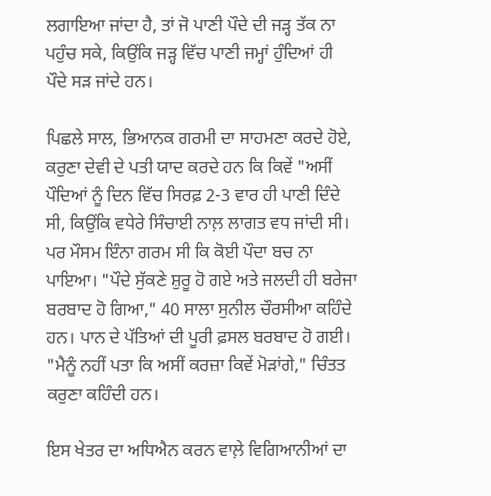ਲਗਾਇਆ ਜਾਂਦਾ ਹੈ, ਤਾਂ ਜੋ ਪਾਣੀ ਪੌਦੇ ਦੀ ਜੜ੍ਹ ਤੱਕ ਨਾ ਪਹੁੰਚ ਸਕੇ, ਕਿਉਂਕਿ ਜੜ੍ਹ ਵਿੱਚ ਪਾਣੀ ਜਮ੍ਹਾਂ ਹੁੰਦਿਆਂ ਹੀ ਪੌਦੇ ਸੜ ਜਾਂਦੇ ਹਨ।

ਪਿਛਲੇ ਸਾਲ, ਭਿਆਨਕ ਗਰਮੀ ਦਾ ਸਾਹਮਣਾ ਕਰਦੇ ਹੋਏ, ਕਰੁਣਾ ਦੇਵੀ ਦੇ ਪਤੀ ਯਾਦ ਕਰਦੇ ਹਨ ਕਿ ਕਿਵੇਂ "ਅਸੀਂ ਪੌਦਿਆਂ ਨੂੰ ਦਿਨ ਵਿੱਚ ਸਿਰਫ਼ 2-3 ਵਾਰ ਹੀ ਪਾਣੀ ਦਿੰਦੇ ਸੀ, ਕਿਉਂਕਿ ਵਧੇਰੇ ਸਿੰਚਾਈ ਨਾਲ਼ ਲਾਗਤ ਵਧ ਜਾਂਦੀ ਸੀ। ਪਰ ਮੌਸਮ ਇੰਨਾ ਗਰਮ ਸੀ ਕਿ ਕੋਈ ਪੌਦਾ ਬਚ ਨਾ ਪਾਇਆ। "ਪੌਦੇ ਸੁੱਕਣੇ ਸ਼ੁਰੂ ਹੋ ਗਏ ਅਤੇ ਜਲਦੀ ਹੀ ਬਰੇਜਾ ਬਰਬਾਦ ਹੋ ਗਿਆ," 40 ਸਾਲਾ ਸੁਨੀਲ ਚੌਰਸੀਆ ਕਹਿੰਦੇ ਹਨ। ਪਾਨ ਦੇ ਪੱਤਿਆਂ ਦੀ ਪੂਰੀ ਫ਼ਸਲ ਬਰਬਾਦ ਹੋ ਗਈ। "ਮੈਨੂੰ ਨਹੀਂ ਪਤਾ ਕਿ ਅਸੀਂ ਕਰਜ਼ਾ ਕਿਵੇਂ ਮੋੜਾਂਗੇ," ਚਿੰਤਤ ਕਰੁਣਾ ਕਹਿੰਦੀ ਹਨ।

ਇਸ ਖੇਤਰ ਦਾ ਅਧਿਐਨ ਕਰਨ ਵਾਲ਼ੇ ਵਿਗਿਆਨੀਆਂ ਦਾ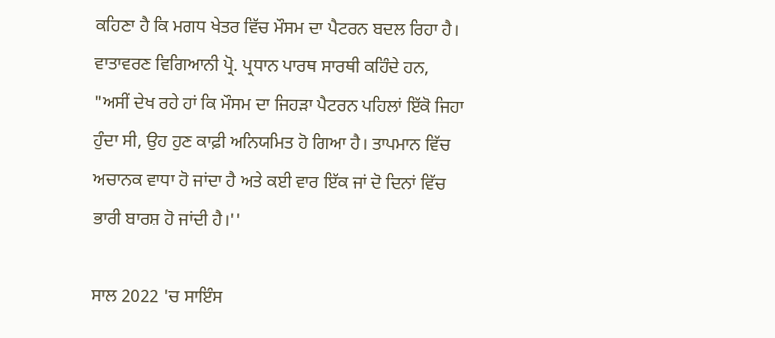ਕਹਿਣਾ ਹੈ ਕਿ ਮਗਧ ਖੇਤਰ ਵਿੱਚ ਮੌਸਮ ਦਾ ਪੈਟਰਨ ਬਦਲ ਰਿਹਾ ਹੈ। ਵਾਤਾਵਰਣ ਵਿਗਿਆਨੀ ਪ੍ਰੋ. ਪ੍ਰਧਾਨ ਪਾਰਥ ਸਾਰਥੀ ਕਹਿੰਦੇ ਹਨ, "ਅਸੀਂ ਦੇਖ ਰਹੇ ਹਾਂ ਕਿ ਮੌਸਮ ਦਾ ਜਿਹੜਾ ਪੈਟਰਨ ਪਹਿਲਾਂ ਇੱਕੋ ਜਿਹਾ ਹੁੰਦਾ ਸੀ, ਉਹ ਹੁਣ ਕਾਫ਼ੀ ਅਨਿਯਮਿਤ ਹੋ ਗਿਆ ਹੈ। ਤਾਪਮਾਨ ਵਿੱਚ ਅਚਾਨਕ ਵਾਧਾ ਹੋ ਜਾਂਦਾ ਹੈ ਅਤੇ ਕਈ ਵਾਰ ਇੱਕ ਜਾਂ ਦੋ ਦਿਨਾਂ ਵਿੱਚ ਭਾਰੀ ਬਾਰਸ਼ ਹੋ ਜਾਂਦੀ ਹੈ।''

ਸਾਲ 2022 'ਚ ਸਾਇੰਸ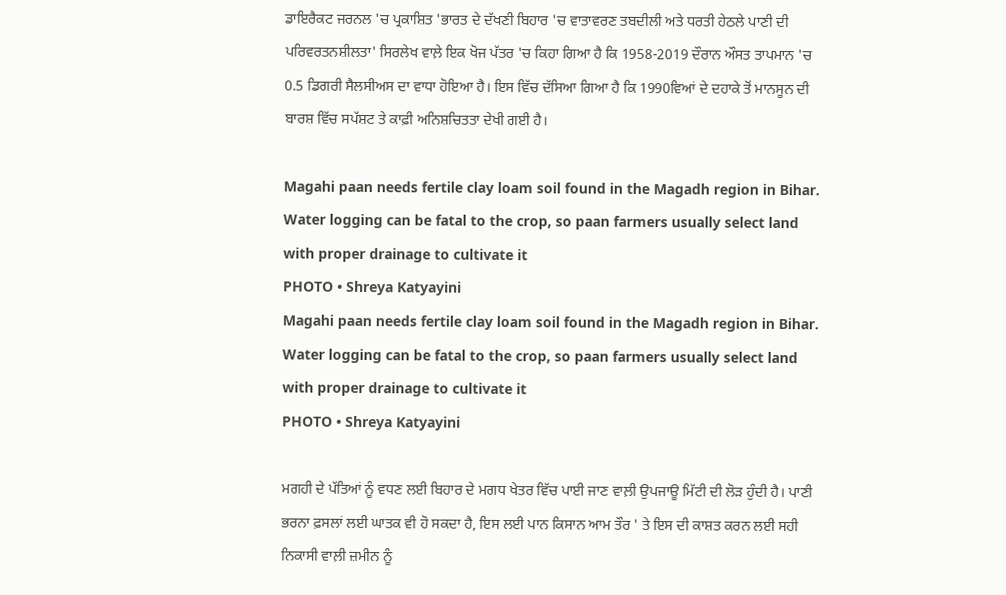ਡਾਇਰੈਕਟ ਜਰਨਲ 'ਚ ਪ੍ਰਕਾਸ਼ਿਤ 'ਭਾਰਤ ਦੇ ਦੱਖਣੀ ਬਿਹਾਰ 'ਚ ਵਾਤਾਵਰਣ ਤਬਦੀਲੀ ਅਤੇ ਧਰਤੀ ਹੇਠਲੇ ਪਾਣੀ ਦੀ ਪਰਿਵਰਤਨਸ਼ੀਲਤਾ' ਸਿਰਲੇਖ ਵਾਲ਼ੇ ਇਕ ਖੋਜ ਪੱਤਰ 'ਚ ਕਿਹਾ ਗਿਆ ਹੈ ਕਿ 1958-2019 ਦੌਰਾਨ ਔਸਤ ਤਾਪਮਾਨ 'ਚ 0.5 ਡਿਗਰੀ ਸੈਲਸੀਅਸ ਦਾ ਵਾਧਾ ਹੋਇਆ ਹੈ। ਇਸ ਵਿੱਚ ਦੱਸਿਆ ਗਿਆ ਹੈ ਕਿ 1990ਵਿਆਂ ਦੇ ਦਹਾਕੇ ਤੋਂ ਮਾਨਸੂਨ ਦੀ ਬਾਰਸ਼ ਵਿੱਚ ਸਪੱਸ਼ਟ ਤੇ ਕਾਫ਼ੀ ਅਨਿਸ਼ਚਿਤਤਾ ਦੇਖੀ ਗਈ ਹੈ।

Magahi paan needs fertile clay loam soil found in the Magadh region in Bihar. Water logging can be fatal to the crop, so paan farmers usually select land with proper drainage to cultivate it
PHOTO • Shreya Katyayini
Magahi paan needs fertile clay loam soil found in the Magadh region in Bihar. Water logging can be fatal to the crop, so paan farmers usually select land with proper drainage to cultivate it
PHOTO • Shreya Katyayini

ਮਗਹੀ ਦੇ ਪੱਤਿਆਂ ਨੂੰ ਵਧਣ ਲਈ ਬਿਹਾਰ ਦੇ ਮਗਧ ਖੇਤਰ ਵਿੱਚ ਪਾਈ ਜਾਣ ਵਾਲ਼ੀ ਉਪਜਾਊ ਮਿੱਟੀ ਦੀ ਲੋੜ ਹੁੰਦੀ ਹੈ। ਪਾਣੀ ਭਰਨਾ ਫ਼ਸਲਾਂ ਲਈ ਘਾਤਕ ਵੀ ਹੋ ਸਕਦਾ ਹੈ, ਇਸ ਲਈ ਪਾਨ ਕਿਸਾਨ ਆਮ ਤੌਰ ' ਤੇ ਇਸ ਦੀ ਕਾਸ਼ਤ ਕਰਨ ਲਈ ਸਹੀ ਨਿਕਾਸੀ ਵਾਲ਼ੀ ਜ਼ਮੀਨ ਨੂੰ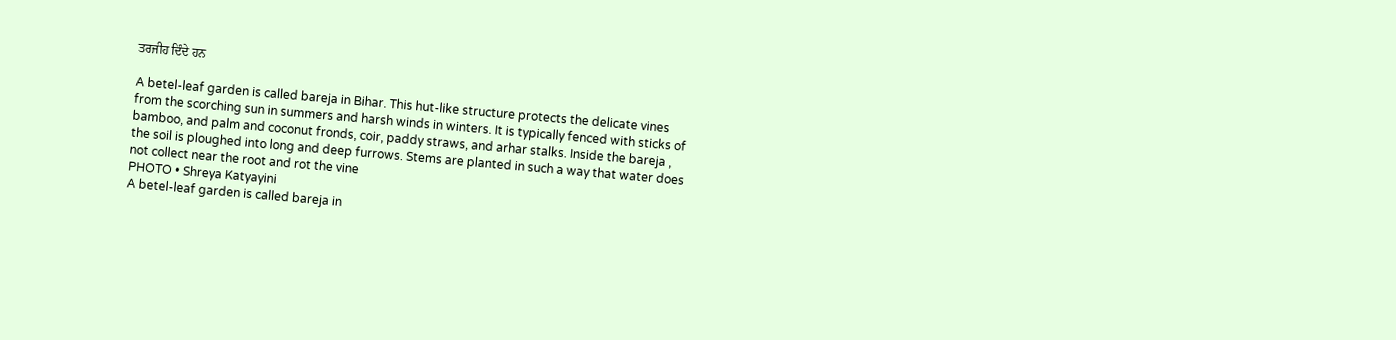ਤਰਜੀਹ ਦਿੰਦੇ ਹਨ

A betel-leaf garden is called bareja in Bihar. This hut-like structure protects the delicate vines from the scorching sun in summers and harsh winds in winters. It is typically fenced with sticks of bamboo, and palm and coconut fronds, coir, paddy straws, and arhar stalks. Inside the bareja , the soil is ploughed into long and deep furrows. Stems are planted in such a way that water does not collect near the root and rot the vine
PHOTO • Shreya Katyayini
A betel-leaf garden is called bareja in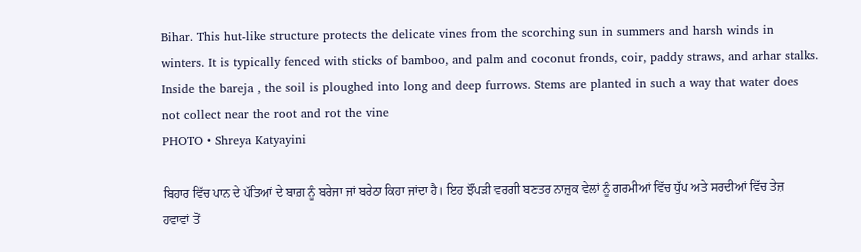Bihar. This hut-like structure protects the delicate vines from the scorching sun in summers and harsh winds in winters. It is typically fenced with sticks of bamboo, and palm and coconut fronds, coir, paddy straws, and arhar stalks. Inside the bareja , the soil is ploughed into long and deep furrows. Stems are planted in such a way that water does not collect near the root and rot the vine
PHOTO • Shreya Katyayini

ਬਿਹਾਰ ਵਿੱਚ ਪਾਨ ਦੇ ਪੱਤਿਆਂ ਦੇ ਬਾਗ਼ ਨੂੰ ਬਰੇਜਾ ਜਾਂ ਬਰੇਠਾ ਕਿਹਾ ਜਾਂਦਾ ਹੈ। ਇਹ ਝੌਂਪੜੀ ਵਰਗੀ ਬਣਤਰ ਨਾਜ਼ੁਕ ਵੇਲਾਂ ਨੂੰ ਗਰਮੀਆਂ ਵਿੱਚ ਧੁੱਪ ਅਤੇ ਸਰਦੀਆਂ ਵਿੱਚ ਤੇਜ਼ ਹਵਾਵਾਂ ਤੋਂ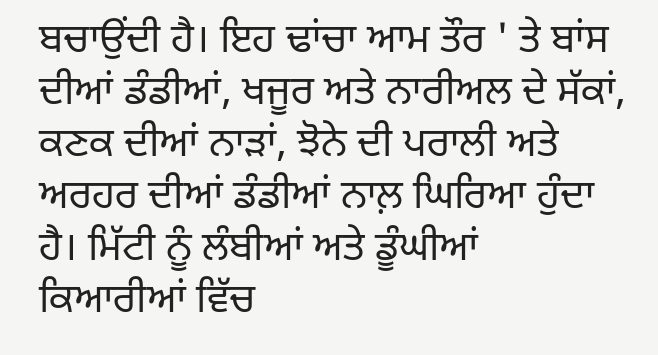ਬਚਾਉਂਦੀ ਹੈ। ਇਹ ਢਾਂਚਾ ਆਮ ਤੌਰ ' ਤੇ ਬਾਂਸ ਦੀਆਂ ਡੰਡੀਆਂ, ਖਜੂਰ ਅਤੇ ਨਾਰੀਅਲ ਦੇ ਸੱਕਾਂ, ਕਣਕ ਦੀਆਂ ਨਾੜਾਂ, ਝੋਨੇ ਦੀ ਪਰਾਲੀ ਅਤੇ ਅਰਹਰ ਦੀਆਂ ਡੰਡੀਆਂ ਨਾਲ਼ ਘਿਰਿਆ ਹੁੰਦਾ ਹੈ। ਮਿੱਟੀ ਨੂੰ ਲੰਬੀਆਂ ਅਤੇ ਡੂੰਘੀਆਂ ਕਿਆਰੀਆਂ ਵਿੱਚ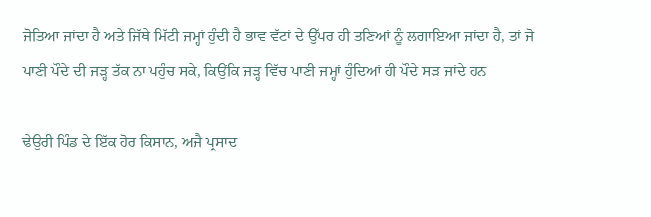ਜੋਤਿਆ ਜਾਂਦਾ ਹੈ ਅਤੇ ਜਿੱਥੇ ਮਿੱਟੀ ਜਮ੍ਹਾਂ ਹੁੰਦੀ ਹੈ ਭਾਵ ਵੱਟਾਂ ਦੇ ਉੱਪਰ ਹੀ ਤਣਿਆਂ ਨੂੰ ਲਗਾਇਆ ਜਾਂਦਾ ਹੈ, ਤਾਂ ਜੋ ਪਾਣੀ ਪੌਦੇ ਦੀ ਜੜ੍ਹ ਤੱਕ ਨਾ ਪਹੁੰਚ ਸਕੇ, ਕਿਉਂਕਿ ਜੜ੍ਹ ਵਿੱਚ ਪਾਣੀ ਜਮ੍ਹਾਂ ਹੁੰਦਿਆਂ ਹੀ ਪੌਦੇ ਸੜ ਜਾਂਦੇ ਹਨ

ਢੇਉਰੀ ਪਿੰਡ ਦੇ ਇੱਕ ਹੋਰ ਕਿਸਾਨ, ਅਜੈ ਪ੍ਰਸਾਦ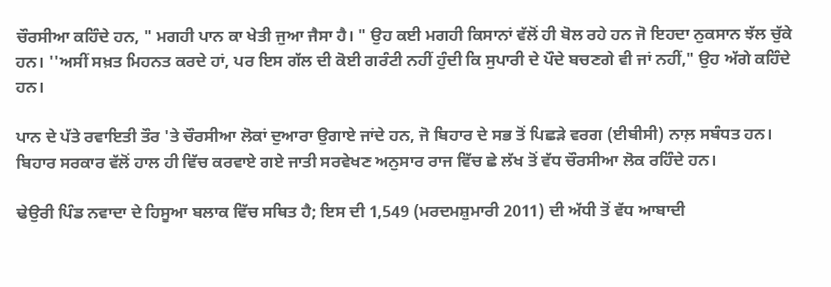ਚੌਰਸੀਆ ਕਹਿੰਦੇ ਹਨ, " ਮਗਹੀ ਪਾਨ ਕਾ ਖੇਤੀ ਜੁਆ ਜੈਸਾ ਹੈ। " ਉਹ ਕਈ ਮਗਹੀ ਕਿਸਾਨਾਂ ਵੱਲੋਂ ਹੀ ਬੋਲ ਰਹੇ ਹਨ ਜੋ ਇਹਦਾ ਨੁਕਸਾਨ ਝੱਲ ਚੁੱਕੇ ਹਨ। ''ਅਸੀਂ ਸਖ਼ਤ ਮਿਹਨਤ ਕਰਦੇ ਹਾਂ, ਪਰ ਇਸ ਗੱਲ ਦੀ ਕੋਈ ਗਰੰਟੀ ਨਹੀਂ ਹੁੰਦੀ ਕਿ ਸੁਪਾਰੀ ਦੇ ਪੌਦੇ ਬਚਣਗੇ ਵੀ ਜਾਂ ਨਹੀਂ," ਉਹ ਅੱਗੇ ਕਹਿੰਦੇ ਹਨ।

ਪਾਨ ਦੇ ਪੱਤੇ ਰਵਾਇਤੀ ਤੌਰ 'ਤੇ ਚੌਰਸੀਆ ਲੋਕਾਂ ਦੁਆਰਾ ਉਗਾਏ ਜਾਂਦੇ ਹਨ, ਜੋ ਬਿਹਾਰ ਦੇ ਸਭ ਤੋਂ ਪਿਛੜੇ ਵਰਗ (ਈਬੀਸੀ) ਨਾਲ਼ ਸਬੰਧਤ ਹਨ। ਬਿਹਾਰ ਸਰਕਾਰ ਵੱਲੋਂ ਹਾਲ ਹੀ ਵਿੱਚ ਕਰਵਾਏ ਗਏ ਜਾਤੀ ਸਰਵੇਖਣ ਅਨੁਸਾਰ ਰਾਜ ਵਿੱਚ ਛੇ ਲੱਖ ਤੋਂ ਵੱਧ ਚੌਰਸੀਆ ਲੋਕ ਰਹਿੰਦੇ ਹਨ।

ਢੇਉਰੀ ਪਿੰਡ ਨਵਾਦਾ ਦੇ ਹਿਸੂਆ ਬਲਾਕ ਵਿੱਚ ਸਥਿਤ ਹੈ; ਇਸ ਦੀ 1,549 (ਮਰਦਮਸ਼ੁਮਾਰੀ 2011) ਦੀ ਅੱਧੀ ਤੋਂ ਵੱਧ ਆਬਾਦੀ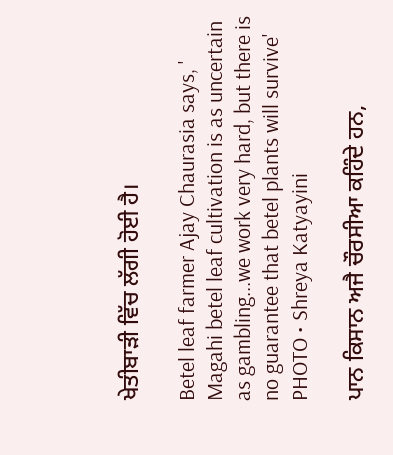ਖੇਤੀਬਾੜੀ ਵਿੱਚ ਲੱਗੀ ਹੋਈ ਹੈ।

Betel leaf farmer Ajay Chaurasia says, ' Magahi betel leaf cultivation is as uncertain as gambling...we work very hard, but there is no guarantee that betel plants will survive'
PHOTO • Shreya Katyayini

ਪਾਨ ਕਿਸਾਨ ਅਜੈ ਚੌਰਸੀਆ ਕਹਿੰਦੇ ਹਨ,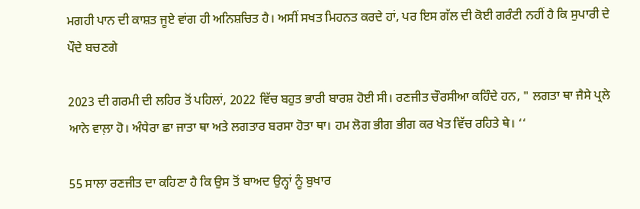ਮਗਹੀ ਪਾਨ ਦੀ ਕਾਸ਼ਤ ਜੂਏ ਵਾਂਗ ਹੀ ਅਨਿਸ਼ਚਿਤ ਹੈ। ਅਸੀਂ ਸਖਤ ਮਿਹਨਤ ਕਰਦੇ ਹਾਂ, ਪਰ ਇਸ ਗੱਲ ਦੀ ਕੋਈ ਗਰੰਟੀ ਨਹੀਂ ਹੈ ਕਿ ਸੁਪਾਰੀ ਦੇ ਪੌਦੇ ਬਚਣਗੇ

2023 ਦੀ ਗਰਮੀ ਦੀ ਲਹਿਰ ਤੋਂ ਪਹਿਲਾਂ, 2022 ਵਿੱਚ ਬਹੁਤ ਭਾਰੀ ਬਾਰਸ਼ ਹੋਈ ਸੀ। ਰਣਜੀਤ ਚੌਰਸੀਆ ਕਹਿੰਦੇ ਹਨ, " ਲਗਤਾ ਥਾ ਜੈਸੇ ਪ੍ਰਲੇ ਆਨੇ ਵਾਲ਼ਾ ਹੋ। ਅੰਧੇਰਾ ਛਾ ਜਾਤਾ ਥਾ ਅਤੇ ਲਗਤਾਰ ਬਰਸਾ ਹੋਤਾ ਥਾ। ਹਮ ਲੋਗ ਭੀਗ ਭੀਗ ਕਰ ਖੇਤ ਵਿੱਚ ਰਹਿਤੇ ਥੇ। ‘‘

55 ਸਾਲਾ ਰਣਜੀਤ ਦਾ ਕਹਿਣਾ ਹੈ ਕਿ ਉਸ ਤੋਂ ਬਾਅਦ ਉਨ੍ਹਾਂ ਨੂੰ ਬੁਖਾਰ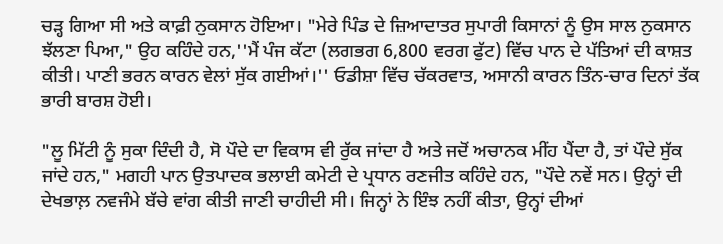ਚੜ੍ਹ ਗਿਆ ਸੀ ਅਤੇ ਕਾਫ਼ੀ ਨੁਕਸਾਨ ਹੋਇਆ। "ਮੇਰੇ ਪਿੰਡ ਦੇ ਜ਼ਿਆਦਾਤਰ ਸੁਪਾਰੀ ਕਿਸਾਨਾਂ ਨੂੰ ਉਸ ਸਾਲ ਨੁਕਸਾਨ ਝੱਲਣਾ ਪਿਆ," ਉਹ ਕਹਿੰਦੇ ਹਨ,''ਮੈਂ ਪੰਜ ਕੱਟਾ (ਲਗਭਗ 6,800 ਵਰਗ ਫੁੱਟ) ਵਿੱਚ ਪਾਨ ਦੇ ਪੱਤਿਆਂ ਦੀ ਕਾਸ਼ਤ ਕੀਤੀ। ਪਾਣੀ ਭਰਨ ਕਾਰਨ ਵੇਲਾਂ ਸੁੱਕ ਗਈਆਂ।'' ਓਡੀਸ਼ਾ ਵਿੱਚ ਚੱਕਰਵਾਤ, ਅਸਾਨੀ ਕਾਰਨ ਤਿੰਨ-ਚਾਰ ਦਿਨਾਂ ਤੱਕ ਭਾਰੀ ਬਾਰਸ਼ ਹੋਈ।

"ਲੂ ਮਿੱਟੀ ਨੂੰ ਸੁਕਾ ਦਿੰਦੀ ਹੈ, ਸੋ ਪੌਦੇ ਦਾ ਵਿਕਾਸ ਵੀ ਰੁੱਕ ਜਾਂਦਾ ਹੈ ਅਤੇ ਜਦੋਂ ਅਚਾਨਕ ਮੀਂਹ ਪੈਂਦਾ ਹੈ, ਤਾਂ ਪੌਦੇ ਸੁੱਕ ਜਾਂਦੇ ਹਨ," ਮਗਹੀ ਪਾਨ ਉਤਪਾਦਕ ਭਲਾਈ ਕਮੇਟੀ ਦੇ ਪ੍ਰਧਾਨ ਰਣਜੀਤ ਕਹਿੰਦੇ ਹਨ, "ਪੌਦੇ ਨਵੇਂ ਸਨ। ਉਨ੍ਹਾਂ ਦੀ ਦੇਖਭਾਲ਼ ਨਵਜੰਮੇ ਬੱਚੇ ਵਾਂਗ ਕੀਤੀ ਜਾਣੀ ਚਾਹੀਦੀ ਸੀ। ਜਿਨ੍ਹਾਂ ਨੇ ਇੰਝ ਨਹੀਂ ਕੀਤਾ, ਉਨ੍ਹਾਂ ਦੀਆਂ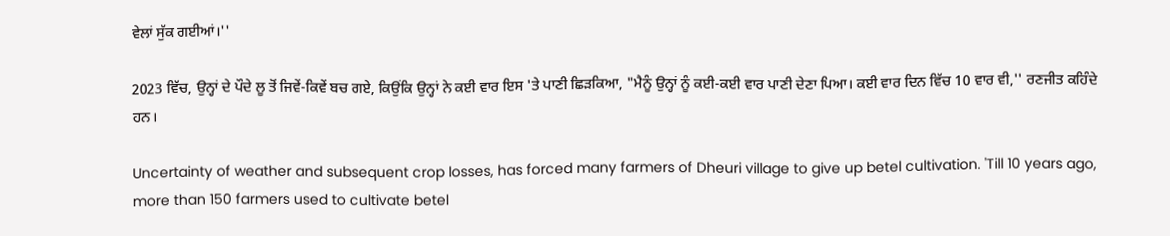ਵੇਲਾਂ ਸੁੱਕ ਗਈਆਂ।''

2023 ਵਿੱਚ, ਉਨ੍ਹਾਂ ਦੇ ਪੌਦੇ ਲੂ ਤੋਂ ਜਿਵੇਂ-ਕਿਵੇਂ ਬਚ ਗਏ, ਕਿਉਂਕਿ ਉਨ੍ਹਾਂ ਨੇ ਕਈ ਵਾਰ ਇਸ 'ਤੇ ਪਾਣੀ ਛਿੜਕਿਆ, "ਮੈਨੂੰ ਉਨ੍ਹਾਂ ਨੂੰ ਕਈ-ਕਈ ਵਾਰ ਪਾਣੀ ਦੇਣਾ ਪਿਆ। ਕਈ ਵਾਰ ਦਿਨ ਵਿੱਚ 10 ਵਾਰ ਵੀ,'' ਰਣਜੀਤ ਕਹਿੰਦੇ ਹਨ।

Uncertainty of weather and subsequent crop losses, has forced many farmers of Dheuri village to give up betel cultivation. 'Till 10 years ago, more than 150 farmers used to cultivate betel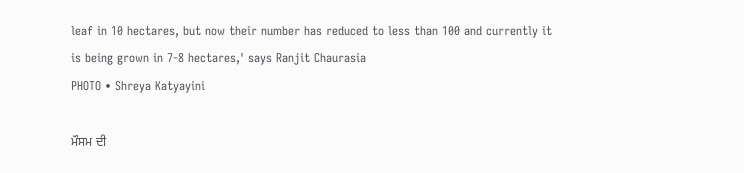leaf in 10 hectares, but now their number has reduced to less than 100 and currently it is being grown in 7-8 hectares,' says Ranjit Chaurasia
PHOTO • Shreya Katyayini

ਮੌਸਮ ਦੀ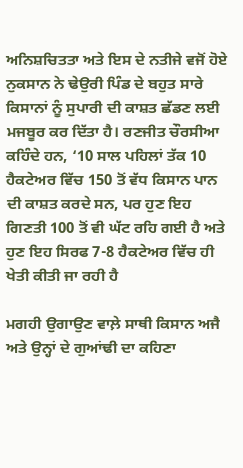ਅਨਿਸ਼ਚਿਤਤਾ ਅਤੇ ਇਸ ਦੇ ਨਤੀਜੇ ਵਜੋਂ ਹੋਏ ਨੁਕਸਾਨ ਨੇ ਢੇਉਰੀ ਪਿੰਡ ਦੇ ਬਹੁਤ ਸਾਰੇ ਕਿਸਾਨਾਂ ਨੂੰ ਸੁਪਾਰੀ ਦੀ ਕਾਸ਼ਤ ਛੱਡਣ ਲਈ ਮਜਬੂਰ ਕਰ ਦਿੱਤਾ ਹੈ। ਰਣਜੀਤ ਚੌਰਸੀਆ ਕਹਿੰਦੇ ਹਨ, ‘10 ਸਾਲ ਪਹਿਲਾਂ ਤੱਕ 10 ਹੈਕਟੇਅਰ ਵਿੱਚ 150 ਤੋਂ ਵੱਧ ਕਿਸਾਨ ਪਾਨ ਦੀ ਕਾਸ਼ਤ ਕਰਦੇ ਸਨ, ਪਰ ਹੁਣ ਇਹ ਗਿਣਤੀ 100 ਤੋਂ ਵੀ ਘੱਟ ਰਹਿ ਗਈ ਹੈ ਅਤੇ ਹੁਣ ਇਹ ਸਿਰਫ 7-8 ਹੈਕਟੇਅਰ ਵਿੱਚ ਹੀ ਖੇਤੀ ਕੀਤੀ ਜਾ ਰਹੀ ਹੈ

ਮਗਹੀ ਉਗਾਉਣ ਵਾਲ਼ੇ ਸਾਥੀ ਕਿਸਾਨ ਅਜੈ ਅਤੇ ਉਨ੍ਹਾਂ ਦੇ ਗੁਆਂਢੀ ਦਾ ਕਹਿਣਾ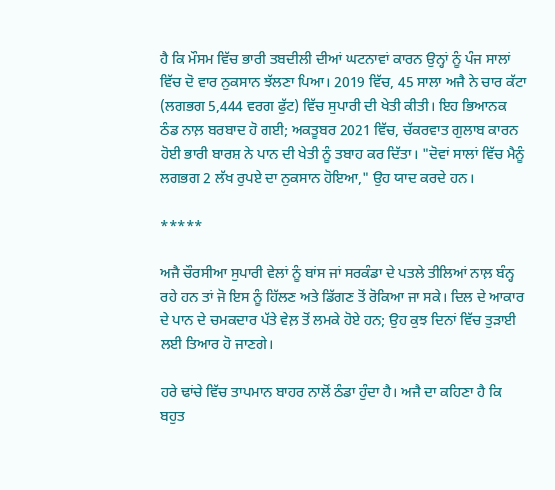ਹੈ ਕਿ ਮੌਸਮ ਵਿੱਚ ਭਾਰੀ ਤਬਦੀਲੀ ਦੀਆਂ ਘਟਨਾਵਾਂ ਕਾਰਨ ਉਨ੍ਹਾਂ ਨੂੰ ਪੰਜ ਸਾਲਾਂ ਵਿੱਚ ਦੋ ਵਾਰ ਨੁਕਸਾਨ ਝੱਲਣਾ ਪਿਆ। 2019 ਵਿੱਚ, 45 ਸਾਲਾ ਅਜੈ ਨੇ ਚਾਰ ਕੱਟਾ (ਲਗਭਗ 5,444 ਵਰਗ ਫੁੱਟ) ਵਿੱਚ ਸੁਪਾਰੀ ਦੀ ਖੇਤੀ ਕੀਤੀ। ਇਹ ਭਿਆਨਕ ਠੰਡ ਨਾਲ਼ ਬਰਬਾਦ ਹੋ ਗਈ; ਅਕਤੂਬਰ 2021 ਵਿੱਚ, ਚੱਕਰਵਾਤ ਗੁਲਾਬ ਕਾਰਨ ਹੋਈ ਭਾਰੀ ਬਾਰਸ਼ ਨੇ ਪਾਨ ਦੀ ਖੇਤੀ ਨੂੰ ਤਬਾਹ ਕਰ ਦਿੱਤਾ। "ਦੋਵਾਂ ਸਾਲਾਂ ਵਿੱਚ ਮੈਨੂੰ ਲਗਭਗ 2 ਲੱਖ ਰੁਪਏ ਦਾ ਨੁਕਸਾਨ ਹੋਇਆ," ਉਹ ਯਾਦ ਕਰਦੇ ਹਨ।

*****

ਅਜੈ ਚੌਰਸੀਆ ਸੁਪਾਰੀ ਵੇਲਾਂ ਨੂੰ ਬਾਂਸ ਜਾਂ ਸਰਕੰਡਾ ਦੇ ਪਤਲੇ ਤੀਲਿਆਂ ਨਾਲ਼ ਬੰਨ੍ਹ ਰਹੇ ਹਨ ਤਾਂ ਜੋ ਇਸ ਨੂੰ ਹਿੱਲਣ ਅਤੇ ਡਿੱਗਣ ਤੋਂ ਰੋਕਿਆ ਜਾ ਸਕੇ। ਦਿਲ ਦੇ ਆਕਾਰ ਦੇ ਪਾਨ ਦੇ ਚਮਕਦਾਰ ਪੱਤੇ ਵੇਲ਼ ਤੋਂ ਲਮਕੇ ਹੋਏ ਹਨ; ਉਹ ਕੁਝ ਦਿਨਾਂ ਵਿੱਚ ਤੁੜਾਈ ਲਈ ਤਿਆਰ ਹੋ ਜਾਣਗੇ।

ਹਰੇ ਢਾਂਚੇ ਵਿੱਚ ਤਾਪਮਾਨ ਬਾਹਰ ਨਾਲੋਂ ਠੰਡਾ ਹੁੰਦਾ ਹੈ। ਅਜੈ ਦਾ ਕਹਿਣਾ ਹੈ ਕਿ ਬਹੁਤ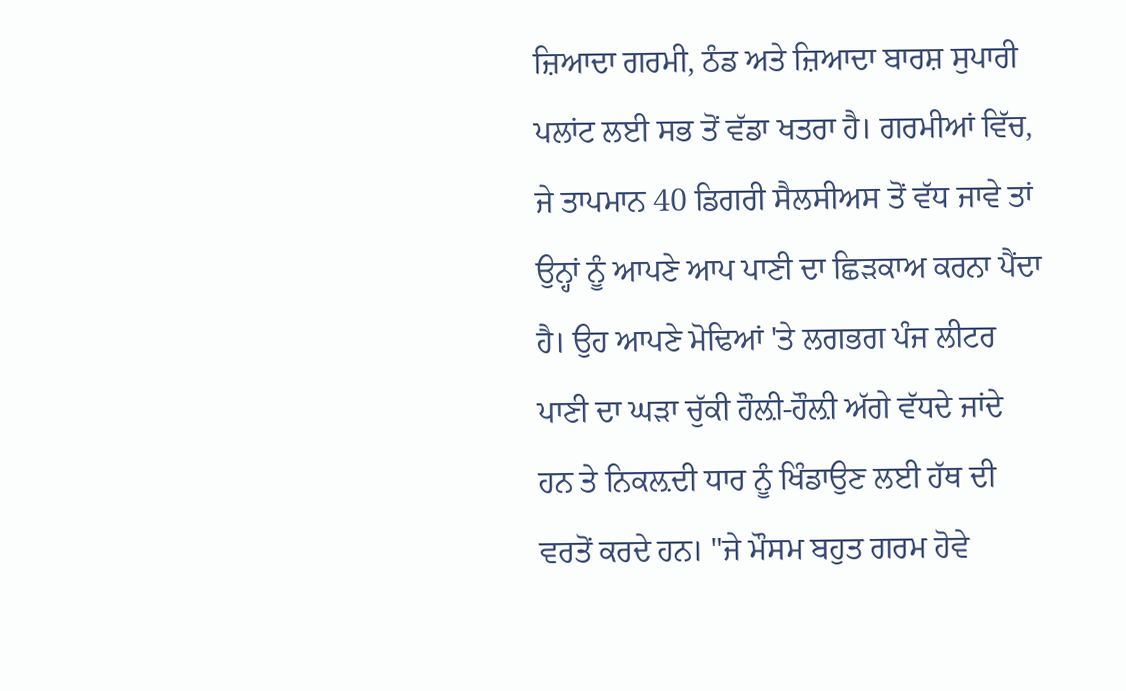ਜ਼ਿਆਦਾ ਗਰਮੀ, ਠੰਡ ਅਤੇ ਜ਼ਿਆਦਾ ਬਾਰਸ਼ ਸੁਪਾਰੀ ਪਲਾਂਟ ਲਈ ਸਭ ਤੋਂ ਵੱਡਾ ਖਤਰਾ ਹੈ। ਗਰਮੀਆਂ ਵਿੱਚ, ਜੇ ਤਾਪਮਾਨ 40 ਡਿਗਰੀ ਸੈਲਸੀਅਸ ਤੋਂ ਵੱਧ ਜਾਵੇ ਤਾਂ ਉਨ੍ਹਾਂ ਨੂੰ ਆਪਣੇ ਆਪ ਪਾਣੀ ਦਾ ਛਿੜਕਾਅ ਕਰਨਾ ਪੈਂਦਾ ਹੈ। ਉਹ ਆਪਣੇ ਮੋਢਿਆਂ 'ਤੇ ਲਗਭਗ ਪੰਜ ਲੀਟਰ ਪਾਣੀ ਦਾ ਘੜਾ ਚੁੱਕੀ ਹੌਲ਼ੀ-ਹੌਲ਼ੀ ਅੱਗੇ ਵੱਧਦੇ ਜਾਂਦੇ ਹਨ ਤੇ ਨਿਕਲ਼ਦੀ ਧਾਰ ਨੂੰ ਖਿੰਡਾਉਣ ਲਈ ਹੱਥ ਦੀ ਵਰਤੋਂ ਕਰਦੇ ਹਨ। "ਜੇ ਮੌਸਮ ਬਹੁਤ ਗਰਮ ਹੋਵੇ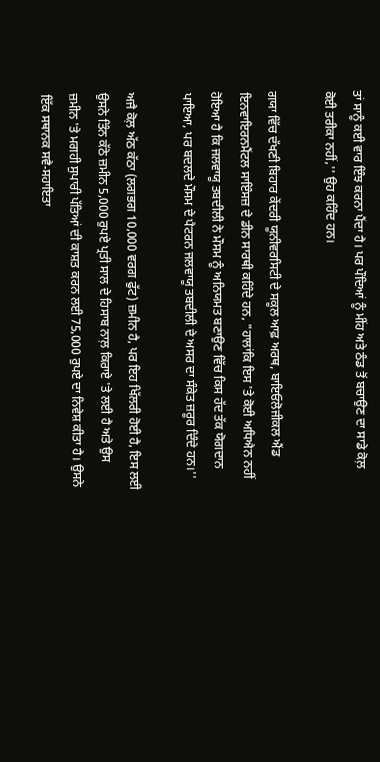ਤਾਂ ਸਾਨੂੰ ਕਈ ਵਾਰ ਇੰਝ ਕਰਨਾ ਪੈਂਦਾ ਹੈ। ਪਰ ਪੌਦਿਆਂ ਨੂੰ ਮੀਂਹ ਅਤੇ ਠੰਡ ਤੋਂ ਬਚਾਉਣ ਦਾ ਸਾਡੇ ਕੋਲ਼ ਕੋਈ ਤਰੀਕਾ ਨਹੀਂ,'' ਉਹ ਕਹਿੰਦ ਹਨ।

ਗਯਾ ਵਿੱਚ ਦੱਖਣੀ ਬਿਹਾਰ ਕੇਂਦਰੀ ਯੂਨੀਵਰਸਿਟੀ ਦੇ ਸਕੂਲ ਆਫ਼ ਅਰਥ, ਬਾਇਓਲੋਜੀਕਲ ਐਂਡ ਇਨਵਾਇਰਨਮੈਂਟਲ ਸਾਇੰਸਜ਼ ਦੇ ਡੀਨ ਸਾਰਥੀ ਕਹਿੰਦੇ ਹਨ, "ਹਾਲਾਂਕਿ ਇਸ 'ਤੇ ਕੋਈ ਅਧਿਐਨ ਨਹੀਂ ਹੋਇਆ ਹੈ ਕਿ ਜਲਵਾਯੂ ਤਬਦੀਲੀ ਨੇ ਮੌਸਮ ਨੂੰ ਅਨਿਯਮਤ ਬਣਾਉਣ ਵਿੱਚ ਕਿਸ ਹੱਦ ਤੱਕ ਯੋਗਦਾਨ ਪਾਇਆ, ਪਰ ਬਦਲਦੇ ਮੌਸਮ ਦੇ ਪੈਟਰਨ ਜਲਵਾਯੂ ਤਬਦੀਲੀ ਦੇ ਅਸਰ ਦਾ ਸੰਕੇਤ ਜ਼ਰੂਰ ਦਿੰਦੇ ਹਨ।''

ਅਜੈ ਕੋਲ਼ ਅੱਠ ਕੱਠਾ (ਲਗਭਗ 10,000 ਵਰਗ ਫੁੱਟ) ਜ਼ਮੀਨ ਹੈ, ਪਰ ਇਹ ਖਿੱਲਰੀ ਹੋਈ ਹੈ, ਇਸ ਲਈ ਉਸਨੇ ਤਿੰਨ ਕੱਠੇ ਜ਼ਮੀਨ 5,000 ਰੁਪਏ ਪ੍ਰਤੀ ਸਾਲ ਦੇ ਹਿਸਾਬ ਨਾਲ਼ ਕਿਰਾਏ 'ਤੇ ਲਈ ਹੈ ਅਤੇ ਉਸ ਜ਼ਮੀਨ 'ਤੇ ਮਗਹੀ ਸੁਪਾਰੀ ਪੱਤਿਆਂ ਦੀ ਕਾਸ਼ਤ ਕਰਨ ਲਈ 75,000 ਰੁਪਏ ਦਾ ਨਿਵੇਸ਼ ਕੀਤਾ ਹੈ। ਉਸਨੇ ਇੱਕ ਸਥਾਨਕ ਸਵੈ-ਸਹਾਇਤਾ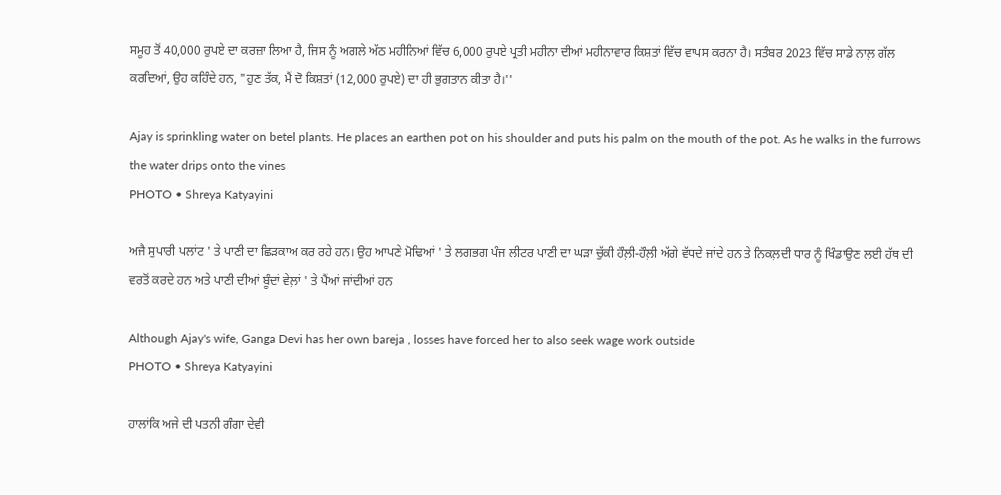ਸਮੂਹ ਤੋਂ 40,000 ਰੁਪਏ ਦਾ ਕਰਜ਼ਾ ਲਿਆ ਹੈ, ਜਿਸ ਨੂੰ ਅਗਲੇ ਅੱਠ ਮਹੀਨਿਆਂ ਵਿੱਚ 6,000 ਰੁਪਏ ਪ੍ਰਤੀ ਮਹੀਨਾ ਦੀਆਂ ਮਹੀਨਾਵਾਰ ਕਿਸ਼ਤਾਂ ਵਿੱਚ ਵਾਪਸ ਕਰਨਾ ਹੈ। ਸਤੰਬਰ 2023 ਵਿੱਚ ਸਾਡੇ ਨਾਲ਼ ਗੱਲ ਕਰਦਿਆਂ, ਉਹ ਕਹਿੰਦੇ ਹਨ, "ਹੁਣ ਤੱਕ, ਮੈਂ ਦੋ ਕਿਸ਼ਤਾਂ (12,000 ਰੁਪਏ) ਦਾ ਹੀ ਭੁਗਤਾਨ ਕੀਤਾ ਹੈ।''

Ajay is sprinkling water on betel plants. He places an earthen pot on his shoulder and puts his palm on the mouth of the pot. As he walks in the furrows the water drips onto the vines
PHOTO • Shreya Katyayini

ਅਜੈ ਸੁਪਾਰੀ ਪਲਾਂਟ ' ਤੇ ਪਾਣੀ ਦਾ ਛਿੜਕਾਅ ਕਰ ਰਹੇ ਹਨ। ਉਹ ਆਪਣੇ ਮੋਢਿਆਂ ' ਤੇ ਲਗਭਗ ਪੰਜ ਲੀਟਰ ਪਾਣੀ ਦਾ ਘੜਾ ਚੁੱਕੀ ਹੌਲ਼ੀ-ਹੌਲ਼ੀ ਅੱਗੇ ਵੱਧਦੇ ਜਾਂਦੇ ਹਨ ਤੇ ਨਿਕਲ਼ਦੀ ਧਾਰ ਨੂੰ ਖਿੰਡਾਉਣ ਲਈ ਹੱਥ ਦੀ ਵਰਤੋਂ ਕਰਦੇ ਹਨ ਅਤੇ ਪਾਣੀ ਦੀਆਂ ਬੂੰਦਾਂ ਵੇਲ਼ਾਂ ' ਤੇ ਪੈਂਆਂ ਜਾਂਦੀਆਂ ਹਨ

Although Ajay's wife, Ganga Devi has her own bareja , losses have forced her to also seek wage work outside
PHOTO • Shreya Katyayini

ਹਾਲਾਂਕਿ ਅਜੇ ਦੀ ਪਤਨੀ ਗੰਗਾ ਦੇਵੀ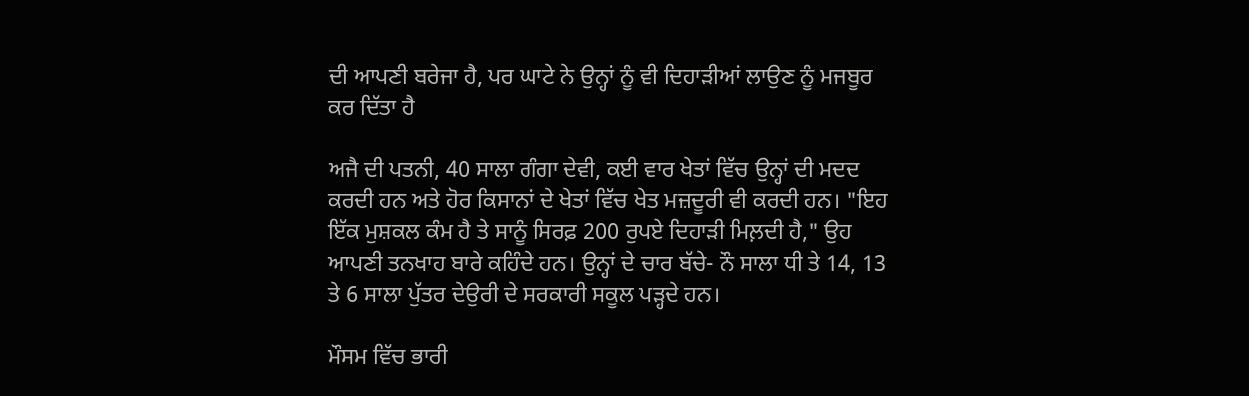ਦੀ ਆਪਣੀ ਬਰੇਜਾ ਹੈ, ਪਰ ਘਾਟੇ ਨੇ ਉਨ੍ਹਾਂ ਨੂੰ ਵੀ ਦਿਹਾੜੀਆਂ ਲਾਉਣ ਨੂੰ ਮਜਬੂਰ ਕਰ ਦਿੱਤਾ ਹੈ

ਅਜੈ ਦੀ ਪਤਨੀ, 40 ਸਾਲਾ ਗੰਗਾ ਦੇਵੀ, ਕਈ ਵਾਰ ਖੇਤਾਂ ਵਿੱਚ ਉਨ੍ਹਾਂ ਦੀ ਮਦਦ ਕਰਦੀ ਹਨ ਅਤੇ ਹੋਰ ਕਿਸਾਨਾਂ ਦੇ ਖੇਤਾਂ ਵਿੱਚ ਖੇਤ ਮਜ਼ਦੂਰੀ ਵੀ ਕਰਦੀ ਹਨ। "ਇਹ ਇੱਕ ਮੁਸ਼ਕਲ ਕੰਮ ਹੈ ਤੇ ਸਾਨੂੰ ਸਿਰਫ਼ 200 ਰੁਪਏ ਦਿਹਾੜੀ ਮਿਲ਼ਦੀ ਹੈ," ਉਹ ਆਪਣੀ ਤਨਖਾਹ ਬਾਰੇ ਕਹਿੰਦੇ ਹਨ। ਉਨ੍ਹਾਂ ਦੇ ਚਾਰ ਬੱਚੇ- ਨੌ ਸਾਲਾ ਧੀ ਤੇ 14, 13 ਤੇ 6 ਸਾਲਾ ਪੁੱਤਰ ਦੇਉਰੀ ਦੇ ਸਰਕਾਰੀ ਸਕੂਲ ਪੜ੍ਹਦੇ ਹਨ।

ਮੌਸਮ ਵਿੱਚ ਭਾਰੀ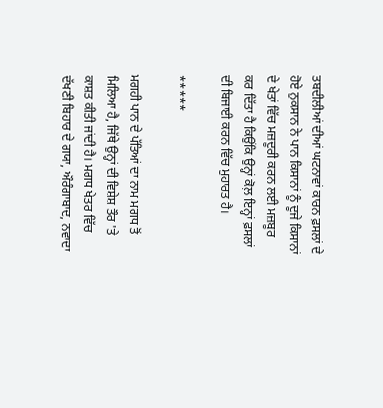ਤਬਦੀਲੀਆਂ ਦੀਆਂ ਘਟਨਾਵਾਂ ਕਾਰਨ ਫ਼ਸਲਾਂ ਦੇ ਹੋਏ ਨੁਕਸਾਨ ਨੇ ਪਾਨ ਕਿਸਾਨਾਂ ਨੂੰ ਦੂਜੇ ਕਿਸਾਨਾਂ ਦੇ ਖੇਤਾਂ ਵਿੱਚ ਮਜ਼ਦੂਰੀ ਕਰਨ ਲਈ ਮਜ਼ਬੂਰ ਕਰ ਦਿੱਤਾ ਹੈ ਕਿਉਂਕਿ ਉਨ੍ਹਾਂ ਕੋਲ਼ ਇਨ੍ਹਾਂ ਫ਼ਸਲਾਂ ਦੀ ਬਿਜਾਈ ਕਰਨ ਵਿੱਚ ਮੁਹਾਰਤ ਹੈ।

*****

ਮਗਹੀ ਪਾਨ ਦੇ ਪੱਤਿਆਂ ਦਾ ਨਾਮ ਮਗਧ ਤੋਂ ਮਿਲਿਆ ਹੈ, ਜਿੱਥੇ ਉਨ੍ਹਾਂ ਦੀ ਵਿਸ਼ੇਸ਼ ਤੌਰ 'ਤੇ ਕਾਸ਼ਤ ਕੀਤੀ ਜਾਂਦੀ ਹੈ। ਮਗਧ ਖੇਤਰ ਵਿੱਚ ਦੱਖਣੀ ਬਿਹਾਰ ਦੇ ਗਯਾ, ਔਰੰਗਾਬਾਦ, ਨਵਾਦਾ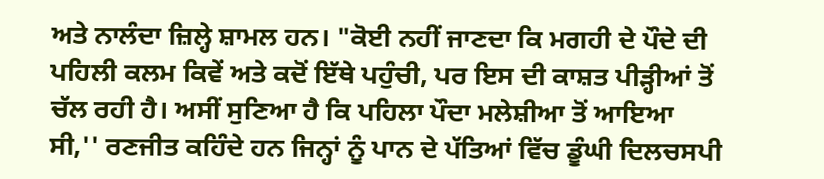ਅਤੇ ਨਾਲੰਦਾ ਜ਼ਿਲ੍ਹੇ ਸ਼ਾਮਲ ਹਨ। "ਕੋਈ ਨਹੀਂ ਜਾਣਦਾ ਕਿ ਮਗਹੀ ਦੇ ਪੌਦੇ ਦੀ ਪਹਿਲੀ ਕਲਮ ਕਿਵੇਂ ਅਤੇ ਕਦੋਂ ਇੱਥੇ ਪਹੁੰਚੀ, ਪਰ ਇਸ ਦੀ ਕਾਸ਼ਤ ਪੀੜ੍ਹੀਆਂ ਤੋਂ ਚੱਲ ਰਹੀ ਹੈ। ਅਸੀਂ ਸੁਣਿਆ ਹੈ ਕਿ ਪਹਿਲਾ ਪੌਦਾ ਮਲੇਸ਼ੀਆ ਤੋਂ ਆਇਆ ਸੀ,'' ਰਣਜੀਤ ਕਹਿੰਦੇ ਹਨ ਜਿਨ੍ਹਾਂ ਨੂੰ ਪਾਨ ਦੇ ਪੱਤਿਆਂ ਵਿੱਚ ਡੂੰਘੀ ਦਿਲਚਸਪੀ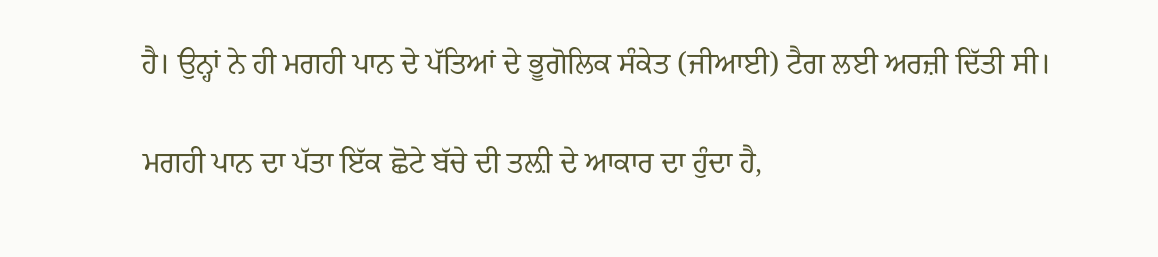ਹੈ। ਉਨ੍ਹਾਂ ਨੇ ਹੀ ਮਗਹੀ ਪਾਨ ਦੇ ਪੱਤਿਆਂ ਦੇ ਭੂਗੋਲਿਕ ਸੰਕੇਤ (ਜੀਆਈ) ਟੈਗ ਲਈ ਅਰਜ਼ੀ ਦਿੱਤੀ ਸੀ।

ਮਗਹੀ ਪਾਨ ਦਾ ਪੱਤਾ ਇੱਕ ਛੋਟੇ ਬੱਚੇ ਦੀ ਤਲ਼ੀ ਦੇ ਆਕਾਰ ਦਾ ਹੁੰਦਾ ਹੈ,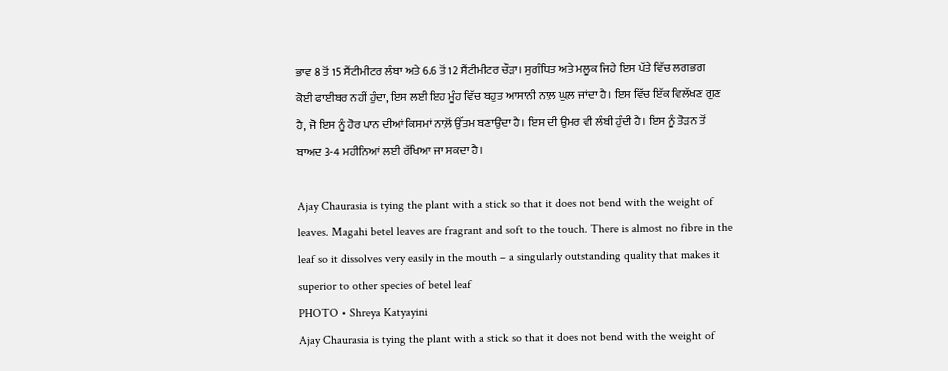ਭਾਵ 8 ਤੋਂ 15 ਸੈਂਟੀਮੀਟਰ ਲੰਬਾ ਅਤੇ 6.6 ਤੋਂ 12 ਸੈਂਟੀਮੀਟਰ ਚੌੜਾ। ਸੁਗੰਧਿਤ ਅਤੇ ਮਲੂਕ ਜਿਹੇ ਇਸ ਪੱਤੇ ਵਿੱਚ ਲਗਭਗ ਕੋਈ ਫਾਈਬਰ ਨਹੀਂ ਹੁੰਦਾ, ਇਸ ਲਈ ਇਹ ਮੂੰਹ ਵਿੱਚ ਬਹੁਤ ਆਸਾਨੀ ਨਾਲ਼ ਘੁਲ਼ ਜਾਂਦਾ ਹੈ। ਇਸ ਵਿੱਚ ਇੱਕ ਵਿਲੱਖਣ ਗੁਣ ਹੈ, ਜੋ ਇਸ ਨੂੰ ਹੋਰ ਪਾਨ ਦੀਆਂ ਕਿਸਮਾਂ ਨਾਲ਼ੋਂ ਉੱਤਮ ਬਣਾਉਂਦਾ ਹੈ। ਇਸ ਦੀ ਉਮਰ ਵੀ ਲੰਬੀ ਹੁੰਦੀ ਹੈ। ਇਸ ਨੂੰ ਤੋੜਨ ਤੋਂ ਬਾਅਦ 3-4 ਮਹੀਨਿਆਂ ਲਈ ਰੱਖਿਆ ਜਾ ਸਕਦਾ ਹੈ।

Ajay Chaurasia is tying the plant with a stick so that it does not bend with the weight of leaves. Magahi betel leaves are fragrant and soft to the touch. There is almost no fibre in the leaf so it dissolves very easily in the mouth – a singularly outstanding quality that makes it superior to other species of betel leaf
PHOTO • Shreya Katyayini
Ajay Chaurasia is tying the plant with a stick so that it does not bend with the weight of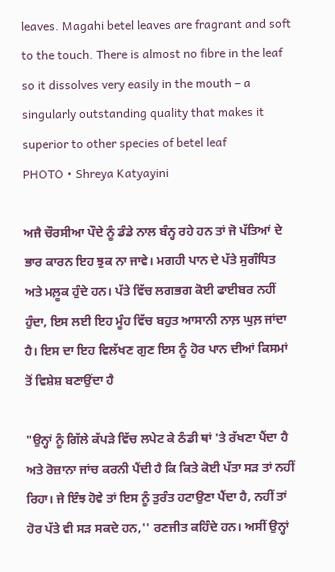leaves. Magahi betel leaves are fragrant and soft to the touch. There is almost no fibre in the leaf so it dissolves very easily in the mouth – a singularly outstanding quality that makes it superior to other species of betel leaf
PHOTO • Shreya Katyayini

ਅਜੈ ਚੌਰਸੀਆ ਪੌਦੇ ਨੂੰ ਡੰਡੇ ਨਾਲ ਬੰਨ੍ਹ ਰਹੇ ਹਨ ਤਾਂ ਜੋ ਪੱਤਿਆਂ ਦੇ ਭਾਰ ਕਾਰਨ ਇਹ ਝੁਕ ਨਾ ਜਾਵੇ। ਮਗਹੀ ਪਾਨ ਦੇ ਪੱਤੇ ਸੁਗੰਧਿਤ ਅਤੇ ਮਲ਼ੂਕ ਹੁੰਦੇ ਹਨ। ਪੱਤੇ ਵਿੱਚ ਲਗਭਗ ਕੋਈ ਫਾਈਬਰ ਨਹੀਂ ਹੁੰਦਾ, ਇਸ ਲਈ ਇਹ ਮੂੰਹ ਵਿੱਚ ਬਹੁਤ ਆਸਾਨੀ ਨਾਲ਼ ਘੁਲ਼ ਜਾਂਦਾ ਹੈ। ਇਸ ਦਾ ਇਹ ਵਿਲੱਖਣ ਗੁਣ ਇਸ ਨੂੰ ਹੋਰ ਪਾਨ ਦੀਆਂ ਕਿਸਮਾਂ ਤੋਂ ਵਿਸ਼ੇਸ਼ ਬਣਾਉਂਦਾ ਹੈ

"ਉਨ੍ਹਾਂ ਨੂੰ ਗਿੱਲੇ ਕੱਪੜੇ ਵਿੱਚ ਲਪੇਟ ਕੇ ਠੰਡੀ ਥਾਂ 'ਤੇ ਰੱਖਣਾ ਪੈਂਦਾ ਹੈ ਅਤੇ ਰੋਜ਼ਾਨਾ ਜਾਂਚ ਕਰਨੀ ਪੈਂਦੀ ਹੈ ਕਿ ਕਿਤੇ ਕੋਈ ਪੱਤਾ ਸੜ ਤਾਂ ਨਹੀਂ ਰਿਹਾ। ਜੇ ਇੰਝ ਹੋਵੇ ਤਾਂ ਇਸ ਨੂੰ ਤੁਰੰਤ ਹਟਾਉਣਾ ਪੈਂਦਾ ਹੈ, ਨਹੀਂ ਤਾਂ ਹੋਰ ਪੱਤੇ ਵੀ ਸੜ ਸਕਦੇ ਹਨ,'' ਰਣਜੀਤ ਕਹਿੰਦੇ ਹਨ। ਅਸੀਂ ਉਨ੍ਹਾਂ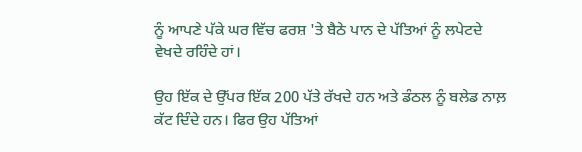ਨੂੰ ਆਪਣੇ ਪੱਕੇ ਘਰ ਵਿੱਚ ਫਰਸ਼ 'ਤੇ ਬੈਠੇ ਪਾਨ ਦੇ ਪੱਤਿਆਂ ਨੂੰ ਲਪੇਟਦੇ ਵੇਖਦੇ ਰਹਿੰਦੇ ਹਾਂ।

ਉਹ ਇੱਕ ਦੇ ਉੱਪਰ ਇੱਕ 200 ਪੱਤੇ ਰੱਖਦੇ ਹਨ ਅਤੇ ਡੰਠਲ ਨੂੰ ਬਲੇਡ ਨਾਲ਼ ਕੱਟ ਦਿੰਦੇ ਹਨ। ਫਿਰ ਉਹ ਪੱਤਿਆਂ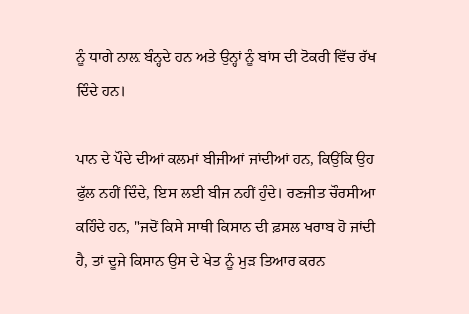ਨੂੰ ਧਾਗੇ ਨਾਲ਼ ਬੰਨ੍ਹਦੇ ਹਨ ਅਤੇ ਉਨ੍ਹਾਂ ਨੂੰ ਬਾਂਸ ਦੀ ਟੋਕਰੀ ਵਿੱਚ ਰੱਖ ਦਿੰਦੇ ਹਨ।

ਪਾਨ ਦੇ ਪੌਦੇ ਦੀਆਂ ਕਲਮਾਂ ਬੀਜੀਆਂ ਜਾਂਦੀਆਂ ਹਨ, ਕਿਉਂਕਿ ਉਹ ਫੁੱਲ ਨਹੀਂ ਦਿੰਦੇ, ਇਸ ਲਈ ਬੀਜ ਨਹੀਂ ਹੁੰਦੇ। ਰਣਜੀਤ ਚੌਰਸੀਆ ਕਹਿੰਦੇ ਹਨ, "ਜਦੋਂ ਕਿਸੇ ਸਾਥੀ ਕਿਸਾਨ ਦੀ ਫ਼ਸਲ ਖਰਾਬ ਹੋ ਜਾਂਦੀ ਹੈ, ਤਾਂ ਦੂਜੇ ਕਿਸਾਨ ਉਸ ਦੇ ਖੇਤ ਨੂੰ ਮੁੜ ਤਿਆਰ ਕਰਨ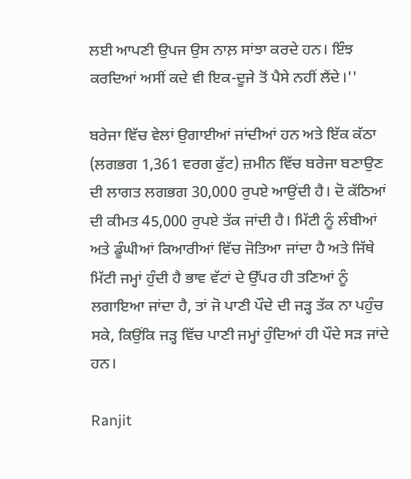ਲਈ ਆਪਣੀ ਉਪਜ ਉਸ ਨਾਲ਼ ਸਾਂਝਾ ਕਰਦੇ ਹਨ। ਇੰਝ ਕਰਦਿਆਂ ਅਸੀਂ ਕਦੇ ਵੀ ਇਕ-ਦੂਜੇ ਤੋਂ ਪੈਸੇ ਨਹੀਂ ਲੈਂਦੇ।''

ਬਰੇਜਾ ਵਿੱਚ ਵੇਲਾਂ ਉਗਾਈਆਂ ਜਾਂਦੀਆਂ ਹਨ ਅਤੇ ਇੱਕ ਕੱਠਾ (ਲਗਭਗ 1,361 ਵਰਗ ਫੁੱਟ) ਜ਼ਮੀਨ ਵਿੱਚ ਬਰੇਜਾ ਬਣਾਉਣ ਦੀ ਲਾਗਤ ਲਗਭਗ 30,000 ਰੁਪਏ ਆਉਂਦੀ ਹੈ। ਦੋ ਕੱਠਿਆਂ ਦੀ ਕੀਮਤ 45,000 ਰੁਪਏ ਤੱਕ ਜਾਂਦੀ ਹੈ। ਮਿੱਟੀ ਨੂੰ ਲੰਬੀਆਂ ਅਤੇ ਡੂੰਘੀਆਂ ਕਿਆਰੀਆਂ ਵਿੱਚ ਜੋਤਿਆ ਜਾਂਦਾ ਹੈ ਅਤੇ ਜਿੱਥੇ ਮਿੱਟੀ ਜਮ੍ਹਾਂ ਹੁੰਦੀ ਹੈ ਭਾਵ ਵੱਟਾਂ ਦੇ ਉੱਪਰ ਹੀ ਤਣਿਆਂ ਨੂੰ ਲਗਾਇਆ ਜਾਂਦਾ ਹੈ, ਤਾਂ ਜੋ ਪਾਣੀ ਪੌਦੇ ਦੀ ਜੜ੍ਹ ਤੱਕ ਨਾ ਪਹੁੰਚ ਸਕੇ, ਕਿਉਂਕਿ ਜੜ੍ਹ ਵਿੱਚ ਪਾਣੀ ਜਮ੍ਹਾਂ ਹੁੰਦਿਆਂ ਹੀ ਪੌਦੇ ਸੜ ਜਾਂਦੇ ਹਨ।

Ranjit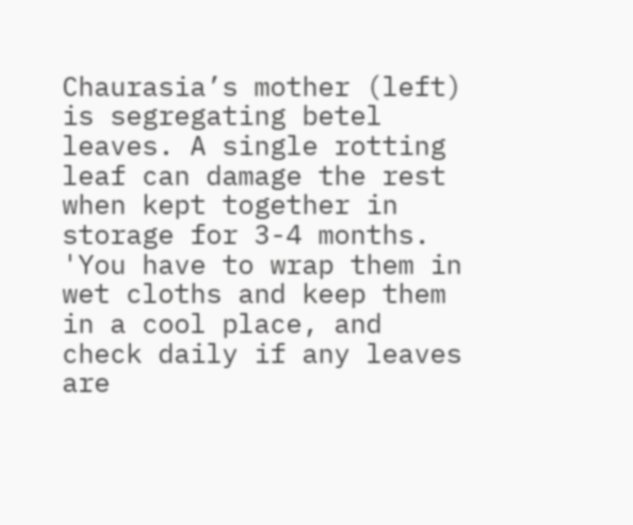Chaurasia’s mother (left) is segregating betel leaves. A single rotting leaf can damage the rest when kept together in storage for 3-4 months. 'You have to wrap them in wet cloths and keep them in a cool place, and check daily if any leaves are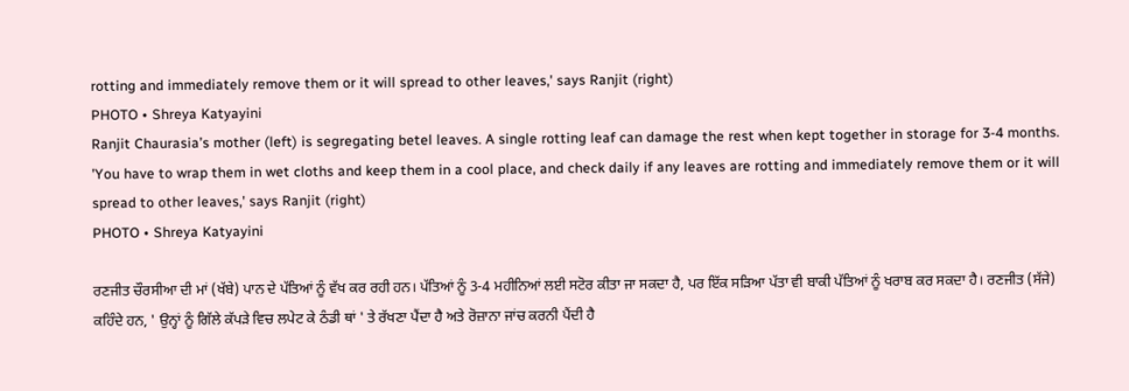rotting and immediately remove them or it will spread to other leaves,' says Ranjit (right)
PHOTO • Shreya Katyayini
Ranjit Chaurasia’s mother (left) is segregating betel leaves. A single rotting leaf can damage the rest when kept together in storage for 3-4 months. 'You have to wrap them in wet cloths and keep them in a cool place, and check daily if any leaves are rotting and immediately remove them or it will spread to other leaves,' says Ranjit (right)
PHOTO • Shreya Katyayini

ਰਣਜੀਤ ਚੌਰਸੀਆ ਦੀ ਮਾਂ (ਖੱਬੇ) ਪਾਨ ਦੇ ਪੱਤਿਆਂ ਨੂੰ ਵੱਖ ਕਰ ਰਹੀ ਹਨ। ਪੱਤਿਆਂ ਨੂੰ 3-4 ਮਹੀਨਿਆਂ ਲਈ ਸਟੋਰ ਕੀਤਾ ਜਾ ਸਕਦਾ ਹੈ, ਪਰ ਇੱਕ ਸੜਿਆ ਪੱਤਾ ਵੀ ਬਾਕੀ ਪੱਤਿਆਂ ਨੂੰ ਖਰਾਬ ਕਰ ਸਕਦਾ ਹੈ। ਰਣਜੀਤ (ਸੱਜੇ) ਕਹਿੰਦੇ ਹਨ, ' ਉਨ੍ਹਾਂ ਨੂੰ ਗਿੱਲੇ ਕੱਪੜੇ ਵਿਚ ਲਪੇਟ ਕੇ ਠੰਡੀ ਥਾਂ ' ਤੇ ਰੱਖਣਾ ਪੈਂਦਾ ਹੈ ਅਤੇ ਰੋਜ਼ਾਨਾ ਜਾਂਚ ਕਰਨੀ ਪੈਂਦੀ ਹੈ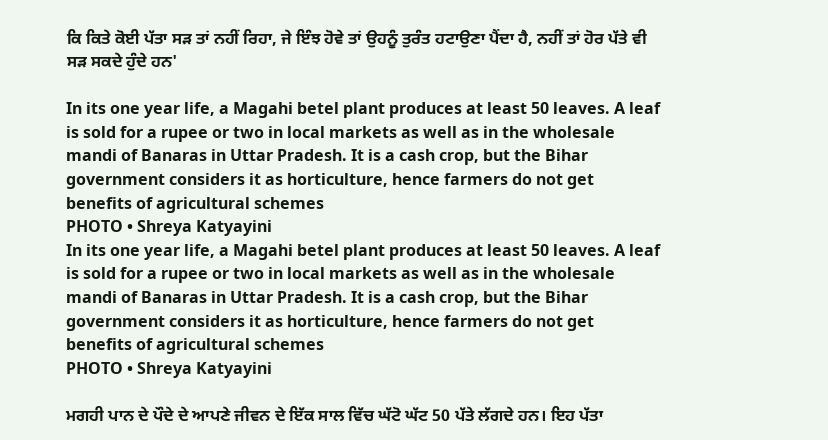ਕਿ ਕਿਤੇ ਕੋਈ ਪੱਤਾ ਸੜ ਤਾਂ ਨਹੀਂ ਰਿਹਾ, ਜੇ ਇੰਝ ਹੋਵੇ ਤਾਂ ਉਹਨੂੰ ਤੁਰੰਤ ਹਟਾਉਣਾ ਪੈਂਦਾ ਹੈ, ਨਹੀਂ ਤਾਂ ਹੋਰ ਪੱਤੇ ਵੀ ਸੜ ਸਕਦੇ ਹੁੰਦੇ ਹਨ'

In its one year life, a Magahi betel plant produces at least 50 leaves. A leaf is sold for a rupee or two in local markets as well as in the wholesale mandi of Banaras in Uttar Pradesh. It is a cash crop, but the Bihar government considers it as horticulture, hence farmers do not get benefits of agricultural schemes
PHOTO • Shreya Katyayini
In its one year life, a Magahi betel plant produces at least 50 leaves. A leaf is sold for a rupee or two in local markets as well as in the wholesale mandi of Banaras in Uttar Pradesh. It is a cash crop, but the Bihar government considers it as horticulture, hence farmers do not get benefits of agricultural schemes
PHOTO • Shreya Katyayini

ਮਗਹੀ ਪਾਨ ਦੇ ਪੌਦੇ ਦੇ ਆਪਣੇ ਜੀਵਨ ਦੇ ਇੱਕ ਸਾਲ ਵਿੱਚ ਘੱਟੋ ਘੱਟ 50 ਪੱਤੇ ਲੱਗਦੇ ਹਨ। ਇਹ ਪੱਤਾ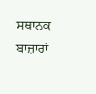ਸਥਾਨਕ ਬਾਜ਼ਾਰਾਂ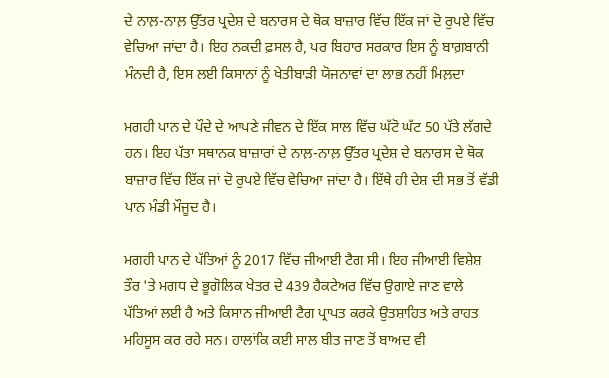ਦੇ ਨਾਲ਼-ਨਾਲ਼ ਉੱਤਰ ਪ੍ਰਦੇਸ਼ ਦੇ ਬਨਾਰਸ ਦੇ ਥੋਕ ਬਾਜ਼ਾਰ ਵਿੱਚ ਇੱਕ ਜਾਂ ਦੋ ਰੁਪਏ ਵਿੱਚ ਵੇਚਿਆ ਜਾਂਦਾ ਹੈ। ਇਹ ਨਕਦੀ ਫ਼ਸਲ ਹੈ, ਪਰ ਬਿਹਾਰ ਸਰਕਾਰ ਇਸ ਨੂੰ ਬਾਗ਼ਬਾਨੀ ਮੰਨਦੀ ਹੈ, ਇਸ ਲਈ ਕਿਸਾਨਾਂ ਨੂੰ ਖੇਤੀਬਾੜੀ ਯੋਜਨਾਵਾਂ ਦਾ ਲਾਭ ਨਹੀਂ ਮਿਲ਼ਦਾ

ਮਗਹੀ ਪਾਨ ਦੇ ਪੌਦੇ ਦੇ ਆਪਣੇ ਜੀਵਨ ਦੇ ਇੱਕ ਸਾਲ ਵਿੱਚ ਘੱਟੋ ਘੱਟ 50 ਪੱਤੇ ਲੱਗਦੇ ਹਨ। ਇਹ ਪੱਤਾ ਸਥਾਨਕ ਬਾਜ਼ਾਰਾਂ ਦੇ ਨਾਲ਼-ਨਾਲ਼ ਉੱਤਰ ਪ੍ਰਦੇਸ਼ ਦੇ ਬਨਾਰਸ ਦੇ ਥੋਕ ਬਾਜ਼ਾਰ ਵਿੱਚ ਇੱਕ ਜਾਂ ਦੋ ਰੁਪਏ ਵਿੱਚ ਵੇਚਿਆ ਜਾਂਦਾ ਹੈ। ਇੱਥੇ ਹੀ ਦੇਸ਼ ਦੀ ਸਭ ਤੋਂ ਵੱਡੀ ਪਾਨ ਮੰਡੀ ਮੌਜੂਦ ਹੈ।

ਮਗਹੀ ਪਾਨ ਦੇ ਪੱਤਿਆਂ ਨੂੰ 2017 ਵਿੱਚ ਜੀਆਈ ਟੈਗ ਸੀ। ਇਹ ਜੀਆਈ ਵਿਸ਼ੇਸ਼ ਤੌਰ 'ਤੇ ਮਗਧ ਦੇ ਭੂਗੋਲਿਕ ਖੇਤਰ ਦੇ 439 ਹੈਕਟੇਅਰ ਵਿੱਚ ਉਗਾਏ ਜਾਣ ਵਾਲੇ ਪੱਤਿਆਂ ਲਈ ਹੈ ਅਤੇ ਕਿਸਾਨ ਜੀਆਈ ਟੈਗ ਪ੍ਰਾਪਤ ਕਰਕੇ ਉਤਸ਼ਾਹਿਤ ਅਤੇ ਰਾਹਤ ਮਹਿਸੂਸ ਕਰ ਰਹੇ ਸਨ। ਹਾਲਾਂਕਿ ਕਈ ਸਾਲ ਬੀਤ ਜਾਣ ਤੋਂ ਬਾਅਦ ਵੀ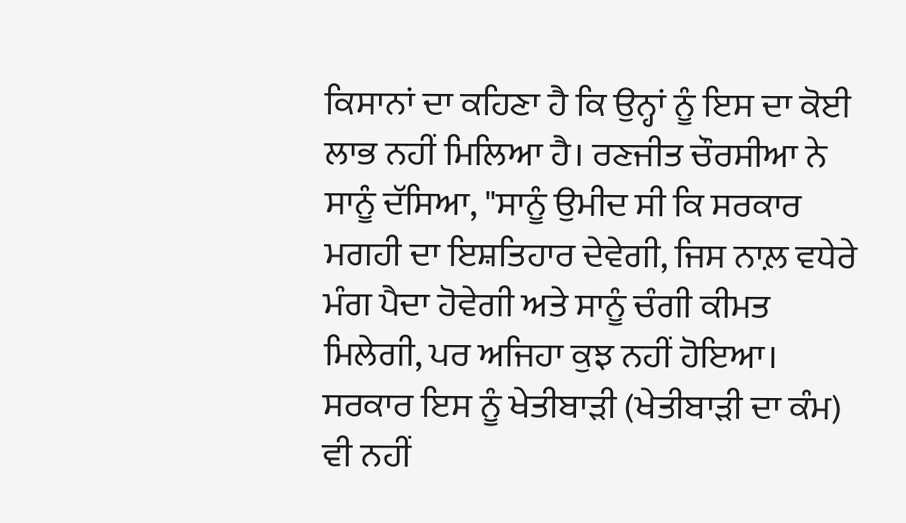ਕਿਸਾਨਾਂ ਦਾ ਕਹਿਣਾ ਹੈ ਕਿ ਉਨ੍ਹਾਂ ਨੂੰ ਇਸ ਦਾ ਕੋਈ ਲਾਭ ਨਹੀਂ ਮਿਲਿਆ ਹੈ। ਰਣਜੀਤ ਚੌਰਸੀਆ ਨੇ ਸਾਨੂੰ ਦੱਸਿਆ, "ਸਾਨੂੰ ਉਮੀਦ ਸੀ ਕਿ ਸਰਕਾਰ ਮਗਹੀ ਦਾ ਇਸ਼ਤਿਹਾਰ ਦੇਵੇਗੀ, ਜਿਸ ਨਾਲ਼ ਵਧੇਰੇ ਮੰਗ ਪੈਦਾ ਹੋਵੇਗੀ ਅਤੇ ਸਾਨੂੰ ਚੰਗੀ ਕੀਮਤ ਮਿਲੇਗੀ, ਪਰ ਅਜਿਹਾ ਕੁਝ ਨਹੀਂ ਹੋਇਆ। ਸਰਕਾਰ ਇਸ ਨੂੰ ਖੇਤੀਬਾੜੀ (ਖੇਤੀਬਾੜੀ ਦਾ ਕੰਮ) ਵੀ ਨਹੀਂ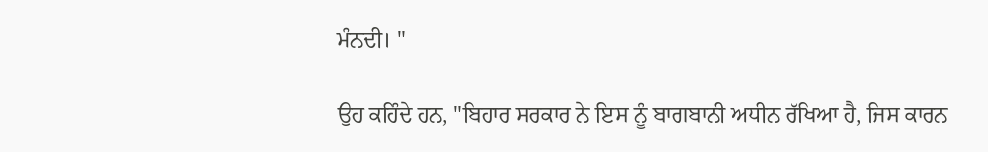ਮੰਨਦੀ। "

ਉਹ ਕਹਿੰਦੇ ਹਨ, "ਬਿਹਾਰ ਸਰਕਾਰ ਨੇ ਇਸ ਨੂੰ ਬਾਗਬਾਨੀ ਅਧੀਨ ਰੱਖਿਆ ਹੈ, ਜਿਸ ਕਾਰਨ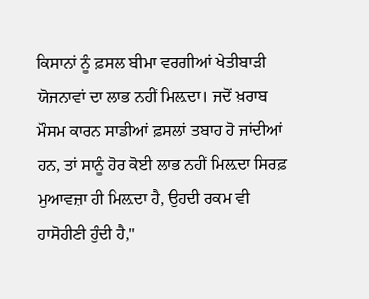ਕਿਸਾਨਾਂ ਨੂੰ ਫ਼ਸਲ ਬੀਮਾ ਵਰਗੀਆਂ ਖੇਤੀਬਾੜੀ ਯੋਜਨਾਵਾਂ ਦਾ ਲਾਭ ਨਹੀਂ ਮਿਲ਼ਦਾ। ਜਦੋਂ ਖ਼ਰਾਬ ਮੌਸਮ ਕਾਰਨ ਸਾਡੀਆਂ ਫ਼ਸਲਾਂ ਤਬਾਹ ਹੋ ਜਾਂਦੀਆਂ ਹਨ, ਤਾਂ ਸਾਨੂੰ ਹੋਰ ਕੋਈ ਲਾਭ ਨਹੀਂ ਮਿਲ਼ਦਾ ਸਿਰਫ਼ ਮੁਆਵਜ਼ਾ ਹੀ ਮਿਲ਼ਦਾ ਹੈ, ਉਹਦੀ ਰਕਮ ਵੀ ਹਾਸੋਹੀਣੀ ਹੁੰਦੀ ਹੈ,"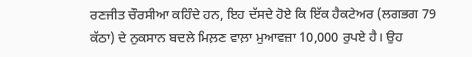ਰਣਜੀਤ ਚੌਰਸੀਆ ਕਹਿੰਦੇ ਹਨ, ਇਹ ਦੱਸਦੇ ਹੋਏ ਕਿ ਇੱਕ ਹੈਕਟੇਅਰ (ਲਗਭਗ 79 ਕੱਠਾ) ਦੇ ਨੁਕਸਾਨ ਬਦਲੇ ਮਿਲ਼ਣ ਵਾਲ਼ਾ ਮੁਆਵਜ਼ਾ 10,000 ਰੁਪਏ ਹੈ। ਉਹ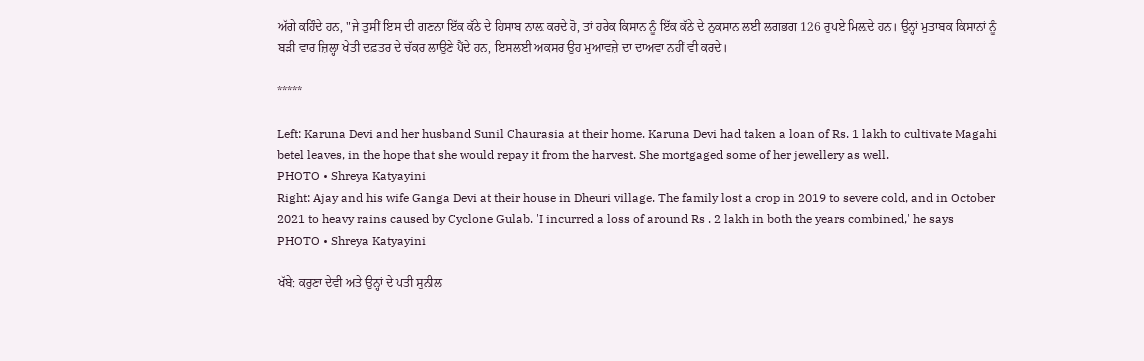ਅੱਗੇ ਕਹਿੰਦੇ ਹਨ, "ਜੇ ਤੁਸੀਂ ਇਸ ਦੀ ਗਣਨਾ ਇੱਕ ਕੱਠੇ ਦੇ ਹਿਸਾਬ ਨਾਲ਼ ਕਰਦੇ ਹੋ, ਤਾਂ ਹਰੇਕ ਕਿਸਾਨ ਨੂੰ ਇੱਕ ਕੱਠੇ ਦੇ ਨੁਕਸਾਨ ਲਈ ਲਗਭਗ 126 ਰੁਪਏ ਮਿਲ਼ਦੇ ਹਨ। ਉਨ੍ਹਾਂ ਮੁਤਾਬਕ ਕਿਸਾਨਾਂ ਨੂੰ ਬੜੀ ਵਾਰ ਜ਼ਿਲ੍ਹਾ ਖੇਤੀ ਦਫ਼ਤਰ ਦੇ ਚੱਕਰ ਲਾਉਣੇ ਪੈਂਦੇ ਹਨ, ਇਸਲਈ ਅਕਸਰ ਉਹ ਮੁਆਵਜ਼ੇ ਦਾ ਦਾਅਵਾ ਨਹੀਂ ਵੀ ਕਰਦੇ।

*****

Left: Karuna Devi and her husband Sunil Chaurasia at their home. Karuna Devi had taken a loan of Rs. 1 lakh to cultivate Magahi betel leaves, in the hope that she would repay it from the harvest. She mortgaged some of her jewellery as well.
PHOTO • Shreya Katyayini
Right: Ajay and his wife Ganga Devi at their house in Dheuri village. The family lost a crop in 2019 to severe cold, and in October 2021 to heavy rains caused by Cyclone Gulab. 'I incurred a loss of around Rs . 2 lakh in both the years combined,' he says
PHOTO • Shreya Katyayini

ਖੱਬੇ: ਕਰੁਣਾ ਦੇਵੀ ਅਤੇ ਉਨ੍ਹਾਂ ਦੇ ਪਤੀ ਸੁਨੀਲ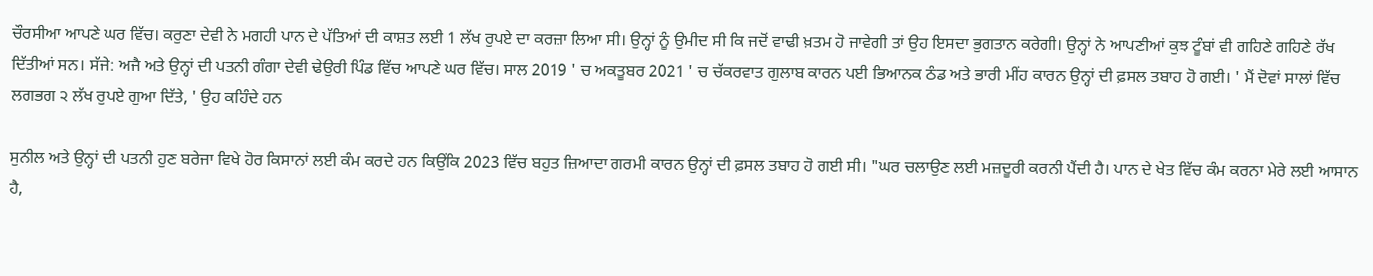ਚੌਰਸੀਆ ਆਪਣੇ ਘਰ ਵਿੱਚ। ਕਰੁਣਾ ਦੇਵੀ ਨੇ ਮਗਹੀ ਪਾਨ ਦੇ ਪੱਤਿਆਂ ਦੀ ਕਾਸ਼ਤ ਲਈ 1 ਲੱਖ ਰੁਪਏ ਦਾ ਕਰਜ਼ਾ ਲਿਆ ਸੀ। ਉਨ੍ਹਾਂ ਨੂੰ ਉਮੀਦ ਸੀ ਕਿ ਜਦੋਂ ਵਾਢੀ ਖ਼ਤਮ ਹੋ ਜਾਵੇਗੀ ਤਾਂ ਉਹ ਇਸਦਾ ਭੁਗਤਾਨ ਕਰੇਗੀ। ਉਨ੍ਹਾਂ ਨੇ ਆਪਣੀਆਂ ਕੁਝ ਟੂੰਬਾਂ ਵੀ ਗਹਿਣੇ ਗਹਿਣੇ ਰੱਖ ਦਿੱਤੀਆਂ ਸਨ। ਸੱਜੇ: ਅਜੈ ਅਤੇ ਉਨ੍ਹਾਂ ਦੀ ਪਤਨੀ ਗੰਗਾ ਦੇਵੀ ਢੇਉਰੀ ਪਿੰਡ ਵਿੱਚ ਆਪਣੇ ਘਰ ਵਿੱਚ। ਸਾਲ 2019 ' ਚ ਅਕਤੂਬਰ 2021 ' ਚ ਚੱਕਰਵਾਤ ਗੁਲਾਬ ਕਾਰਨ ਪਈ ਭਿਆਨਕ ਠੰਡ ਅਤੇ ਭਾਰੀ ਮੀਂਹ ਕਾਰਨ ਉਨ੍ਹਾਂ ਦੀ ਫ਼ਸਲ ਤਬਾਹ ਹੋ ਗਈ। ' ਮੈਂ ਦੋਵਾਂ ਸਾਲਾਂ ਵਿੱਚ ਲਗਭਗ ੨ ਲੱਖ ਰੁਪਏ ਗੁਆ ਦਿੱਤੇ, ' ਉਹ ਕਹਿੰਦੇ ਹਨ

ਸੁਨੀਲ ਅਤੇ ਉਨ੍ਹਾਂ ਦੀ ਪਤਨੀ ਹੁਣ ਬਰੇਜਾ ਵਿਖੇ ਹੋਰ ਕਿਸਾਨਾਂ ਲਈ ਕੰਮ ਕਰਦੇ ਹਨ ਕਿਉਂਕਿ 2023 ਵਿੱਚ ਬਹੁਤ ਜ਼ਿਆਦਾ ਗਰਮੀ ਕਾਰਨ ਉਨ੍ਹਾਂ ਦੀ ਫ਼ਸਲ ਤਬਾਹ ਹੋ ਗਈ ਸੀ। "ਘਰ ਚਲਾਉਣ ਲਈ ਮਜ਼ਦੂਰੀ ਕਰਨੀ ਪੈਂਦੀ ਹੈ। ਪਾਨ ਦੇ ਖੇਤ ਵਿੱਚ ਕੰਮ ਕਰਨਾ ਮੇਰੇ ਲਈ ਆਸਾਨ ਹੈ,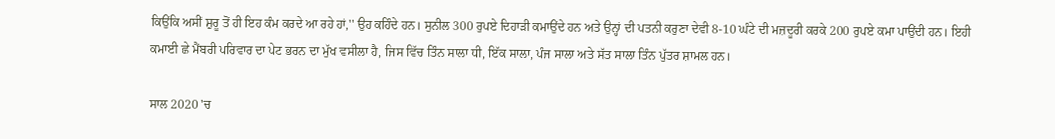ਕਿਉਂਕਿ ਅਸੀਂ ਸ਼ੁਰੂ ਤੋਂ ਹੀ ਇਹ ਕੰਮ ਕਰਦੇ ਆ ਰਹੇ ਹਾਂ,'' ਉਹ ਕਹਿੰਦੇ ਹਨ। ਸੁਨੀਲ 300 ਰੁਪਏ ਦਿਹਾੜੀ ਕਮਾਉਂਦੇ ਹਨ ਅਤੇ ਉਨ੍ਹਾਂ ਦੀ ਪਤਨੀ ਕਰੁਣਾ ਦੇਵੀ 8-10 ਘੰਟੇ ਦੀ ਮਜ਼ਦੂਰੀ ਕਰਕੇ 200 ਰੁਪਏ ਕਮਾ ਪਾਉਂਦੀ ਹਨ। ਇਹੀ ਕਮਾਈ ਛੇ ਮੈਂਬਰੀ ਪਰਿਵਾਰ ਦਾ ਪੇਟ ਭਰਨ ਦਾ ਮੁੱਖ ਵਸੀਲਾ ਹੈ, ਜਿਸ ਵਿੱਚ ਤਿੰਨ ਸਾਲਾ ਧੀ, ਇੱਕ ਸਾਲਾ, ਪੰਜ ਸਾਲਾ ਅਤੇ ਸੱਤ ਸਾਲਾ ਤਿੰਨ ਪੁੱਤਰ ਸ਼ਾਮਲ ਹਨ।

ਸਾਲ 2020 'ਚ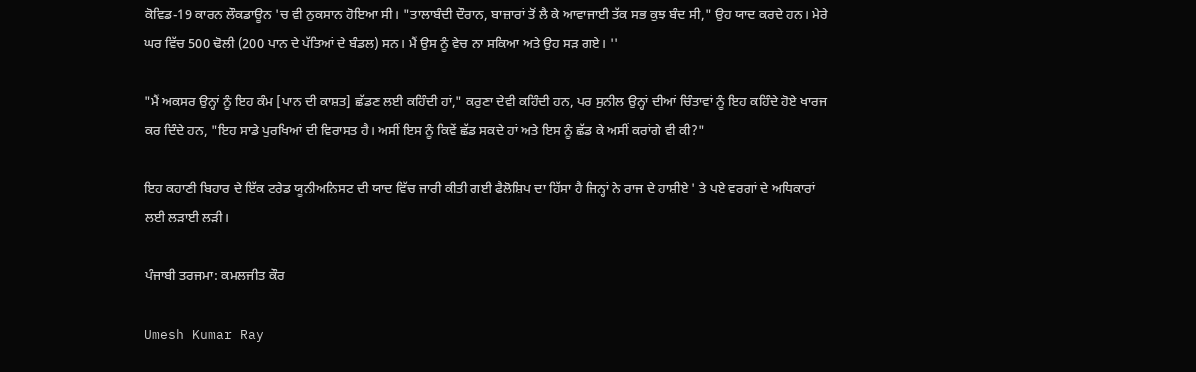ਕੋਵਿਡ-19 ਕਾਰਨ ਲੌਕਡਾਊਨ 'ਚ ਵੀ ਨੁਕਸਾਨ ਹੋਇਆ ਸੀ। "ਤਾਲਾਬੰਦੀ ਦੌਰਾਨ, ਬਾਜ਼ਾਰਾਂ ਤੋਂ ਲੈ ਕੇ ਆਵਾਜਾਈ ਤੱਕ ਸਭ ਕੁਝ ਬੰਦ ਸੀ," ਉਹ ਯਾਦ ਕਰਦੇ ਹਨ। ਮੇਰੇ ਘਰ ਵਿੱਚ 500 ਢੋਲੀ (200 ਪਾਨ ਦੇ ਪੱਤਿਆਂ ਦੇ ਬੰਡਲ) ਸਨ। ਮੈਂ ਉਸ ਨੂੰ ਵੇਚ ਨਾ ਸਕਿਆ ਅਤੇ ਉਹ ਸੜ ਗਏ। ''

"ਮੈਂ ਅਕਸਰ ਉਨ੍ਹਾਂ ਨੂੰ ਇਹ ਕੰਮ [ਪਾਨ ਦੀ ਕਾਸ਼ਤ] ਛੱਡਣ ਲਈ ਕਹਿੰਦੀ ਹਾਂ," ਕਰੁਣਾ ਦੇਵੀ ਕਹਿੰਦੀ ਹਨ, ਪਰ ਸੁਨੀਲ ਉਨ੍ਹਾਂ ਦੀਆਂ ਚਿੰਤਾਵਾਂ ਨੂੰ ਇਹ ਕਹਿੰਦੇ ਹੋਏ ਖਾਰਜ ਕਰ ਦਿੰਦੇ ਹਨ, "ਇਹ ਸਾਡੇ ਪੁਰਖਿਆਂ ਦੀ ਵਿਰਾਸਤ ਹੈ। ਅਸੀਂ ਇਸ ਨੂੰ ਕਿਵੇਂ ਛੱਡ ਸਕਦੇ ਹਾਂ ਅਤੇ ਇਸ ਨੂੰ ਛੱਡ ਕੇ ਅਸੀਂ ਕਰਾਂਗੇ ਵੀ ਕੀ?"

ਇਹ ਕਹਾਣੀ ਬਿਹਾਰ ਦੇ ਇੱਕ ਟਰੇਡ ਯੂਨੀਅਨਿਸਟ ਦੀ ਯਾਦ ਵਿੱਚ ਜਾਰੀ ਕੀਤੀ ਗਈ ਫੈਲੋਸ਼ਿਪ ਦਾ ਹਿੱਸਾ ਹੈ ਜਿਨ੍ਹਾਂ ਨੇ ਰਾਜ ਦੇ ਹਾਸ਼ੀਏ ' ਤੇ ਪਏ ਵਰਗਾਂ ਦੇ ਅਧਿਕਾਰਾਂ ਲਈ ਲੜਾਈ ਲੜੀ।

ਪੰਜਾਬੀ ਤਰਜਮਾ: ਕਮਲਜੀਤ ਕੌਰ

Umesh Kumar Ray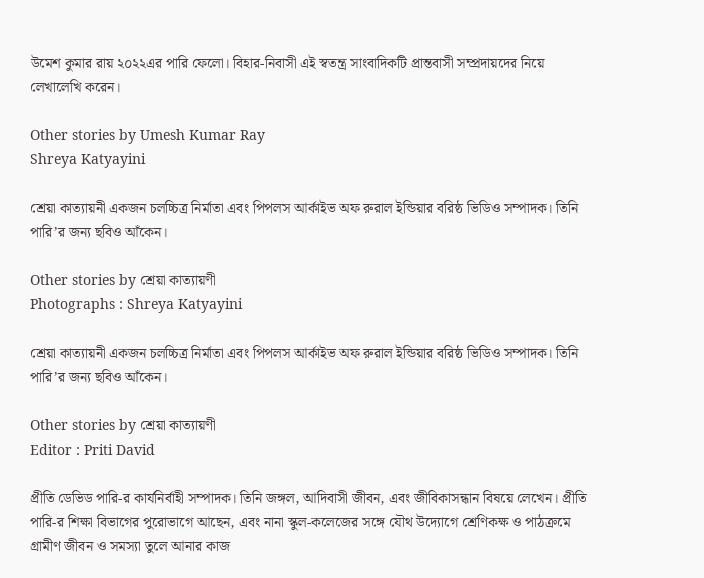উমেশ কুমার রায় ২০২২এর পারি ফেলো। বিহার-নিবাসী এই স্বতন্ত্র সাংবাদিকটি প্রান্তবাসী সম্প্রদায়দের নিয়ে লেখালেখি করেন।

Other stories by Umesh Kumar Ray
Shreya Katyayini

শ্রেয়া কাত্যায়নী একজন চলচ্চিত্র নির্মাতা এবং পিপলস আর্কাইভ অফ রুরাল ইন্ডিয়ার বরিষ্ঠ ভিডিও সম্পাদক। তিনি পারি’র জন্য ছবিও আঁকেন।

Other stories by শ্রেয়া কাত্যায়ণী
Photographs : Shreya Katyayini

শ্রেয়া কাত্যায়নী একজন চলচ্চিত্র নির্মাতা এবং পিপলস আর্কাইভ অফ রুরাল ইন্ডিয়ার বরিষ্ঠ ভিডিও সম্পাদক। তিনি পারি’র জন্য ছবিও আঁকেন।

Other stories by শ্রেয়া কাত্যায়ণী
Editor : Priti David

প্রীতি ডেভিড পারি-র কার্যনির্বাহী সম্পাদক। তিনি জঙ্গল, আদিবাসী জীবন, এবং জীবিকাসন্ধান বিষয়ে লেখেন। প্রীতি পারি-র শিক্ষা বিভাগের পুরোভাগে আছেন, এবং নানা স্কুল-কলেজের সঙ্গে যৌথ উদ্যোগে শ্রেণিকক্ষ ও পাঠক্রমে গ্রামীণ জীবন ও সমস্যা তুলে আনার কাজ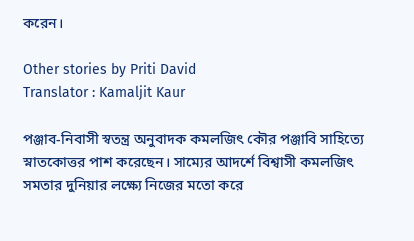করেন।

Other stories by Priti David
Translator : Kamaljit Kaur

পঞ্জাব-নিবাসী স্বতন্ত্র অনুবাদক কমলজিৎ কৌর পঞ্জাবি সাহিত্যে স্নাতকোত্তর পাশ করেছেন। সাম্যের আদর্শে বিশ্বাসী কমলজিৎ সমতার দুনিয়ার লক্ষ্যে নিজের মতো করে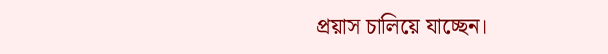প্রয়াস চালিয়ে যাচ্ছেন।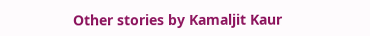Other stories by Kamaljit Kaur